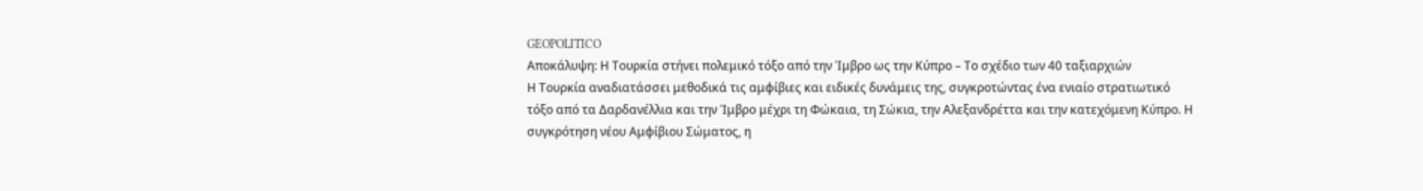GEOPOLITICO
Αποκάλυψη: Η Τουρκία στήνει πολεμικό τόξο από την Ίμβρο ως την Κύπρο – Το σχέδιο των 40 ταξιαρχιών
Η Τουρκία αναδιατάσσει μεθοδικά τις αμφίβιες και ειδικές δυνάμεις της, συγκροτώντας ένα ενιαίο στρατιωτικό τόξο από τα Δαρδανέλλια και την Ίμβρο μέχρι τη Φώκαια, τη Σώκια, την Αλεξανδρέττα και την κατεχόμενη Κύπρο. Η συγκρότηση νέου Αμφίβιου Σώματος, η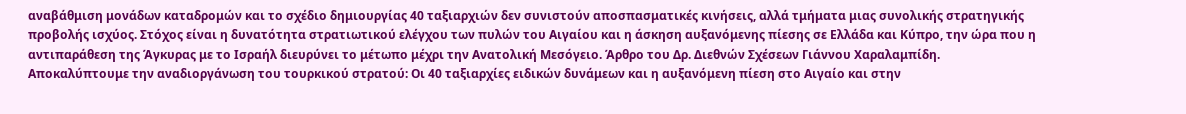αναβάθμιση μονάδων καταδρομών και το σχέδιο δημιουργίας 40 ταξιαρχιών δεν συνιστούν αποσπασματικές κινήσεις, αλλά τμήματα μιας συνολικής στρατηγικής προβολής ισχύος. Στόχος είναι η δυνατότητα στρατιωτικού ελέγχου των πυλών του Αιγαίου και η άσκηση αυξανόμενης πίεσης σε Ελλάδα και Κύπρο, την ώρα που η αντιπαράθεση της Άγκυρας με το Ισραήλ διευρύνει το μέτωπο μέχρι την Ανατολική Μεσόγειο. Άρθρο του Δρ. Διεθνών Σχέσεων Γιάννου Χαραλαμπίδη.
Αποκαλύπτουμε την αναδιοργάνωση του τουρκικού στρατού: Οι 40 ταξιαρχίες ειδικών δυνάμεων και η αυξανόμενη πίεση στο Αιγαίο και στην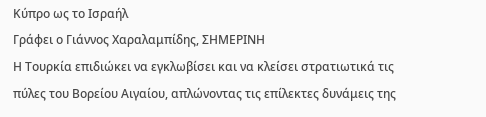Κύπρο ως το Ισραήλ
Γράφει ο Γιάννος Χαραλαμπίδης, ΣΗΜΕΡΙΝΗ
Η Τουρκία επιδιώκει να εγκλωβίσει και να κλείσει στρατιωτικά τις πύλες του Βορείου Αιγαίου, απλώνοντας τις επίλεκτες δυνάμεις της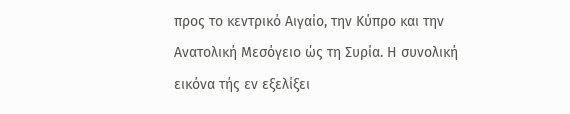προς το κεντρικό Αιγαίο, την Κύπρο και την Ανατολική Μεσόγειο ώς τη Συρία. Η συνολική εικόνα τής εν εξελίξει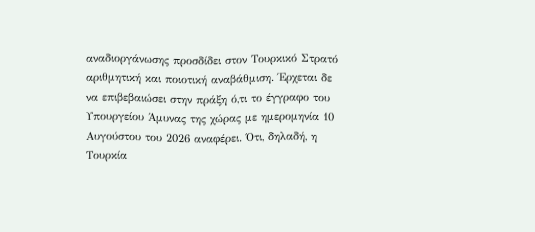αναδιοργάνωσης προσδίδει στον Τουρκικό Στρατό αριθμητική και ποιοτική αναβάθμιση. Έρχεται δε να επιβεβαιώσει στην πράξη ό,τι το έγγραφο του Υπουργείου Άμυνας της χώρας με ημερομηνία 10 Αυγούστου του 2026 αναφέρει. Ότι, δηλαδή, η Τουρκία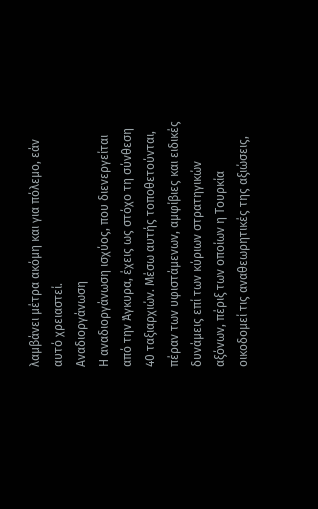λαμβάνει μέτρα ακόμη και για πόλεμο, εάν αυτό χρειαστεί.
Αναδιοργάνωση
Η αναδιοργάνωση ισχύος, που διενεργείται από την Άγκυρα, έχεις ως στόχο τη σύνθεση 40 ταξιαρχιών. Μέσω αυτής τοποθετούνται, πέραν των υφιστάμενων, αμφίβιες και ειδικές δυνάμεις επί των κύριων στρατηγικών αξόνων, πέριξ των οποίων η Τουρκία οικοδομεί τις αναθεωρητικές της αξιώσεις,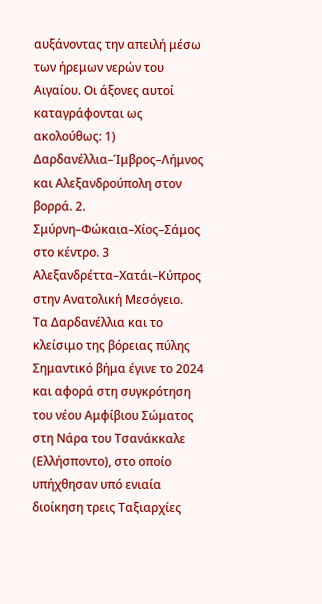αυξάνοντας την απειλή μέσω των ήρεμων νερών του Αιγαίου. Οι άξονες αυτοί καταγράφονται ως ακολούθως: 1) Δαρδανέλλια–Ίμβρος–Λήμνος και Αλεξανδρούπολη στον βορρά. 2. Σμύρνη–Φώκαια–Χίος–Σάμος στο κέντρο. 3 Αλεξανδρέττα–Χατάι–Κύπρος στην Ανατολική Μεσόγειο.
Τα Δαρδανέλλια και το κλείσιμο της βόρειας πύλης
Σημαντικό βήμα έγινε το 2024 και αφορά στη συγκρότηση του νέου Αμφίβιου Σώματος στη Νάρα του Τσανάκκαλε (Ελλήσποντο), στο οποίο υπήχθησαν υπό ενιαία διοίκηση τρεις Ταξιαρχίες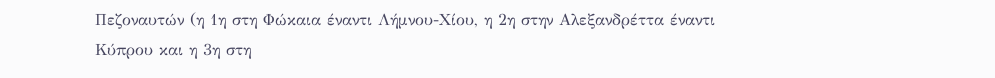Πεζοναυτών (η 1η στη Φώκαια έναντι Λήμνου-Χίου, η 2η στην Αλεξανδρέττα έναντι Κύπρου και η 3η στη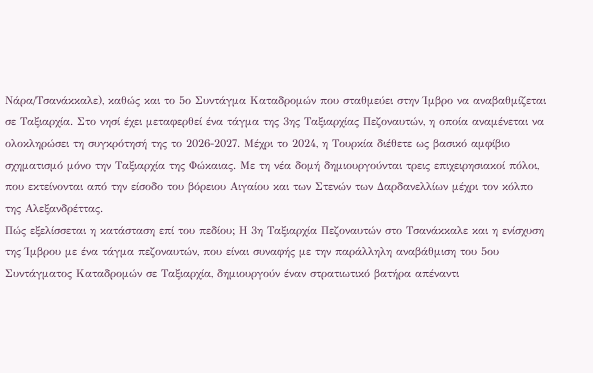Νάρα/Τσανάκκαλε), καθώς και το 5ο Συντάγμα Καταδρομών που σταθμεύει στην Ίμβρο να αναβαθμίζεται σε Ταξιαρχία. Στο νησί έχει μεταφερθεί ένα τάγμα της 3ης Ταξιαρχίας Πεζοναυτών, η οποία αναμένεται να ολοκληρώσει τη συγκρότησή της το 2026-2027. Μέχρι το 2024, η Τουρκία διέθετε ως βασικό αμφίβιο σχηματισμό μόνο την Ταξιαρχία της Φώκαιας. Με τη νέα δομή δημιουργούνται τρεις επιχειρησιακοί πόλοι, που εκτείνονται από την είσοδο του βόρειου Αιγαίου και των Στενών των Δαρδανελλίων μέχρι τον κόλπο της Αλεξανδρέττας.
Πώς εξελίσσεται η κατάσταση επί του πεδίου; Η 3η Ταξιαρχία Πεζοναυτών στο Τσανάκκαλε και η ενίσχυση της Ίμβρου με ένα τάγμα πεζοναυτών, που είναι συναφής με την παράλληλη αναβάθμιση του 5ου Συντάγματος Καταδρομών σε Ταξιαρχία, δημιουργούν έναν στρατιωτικό βατήρα απέναντι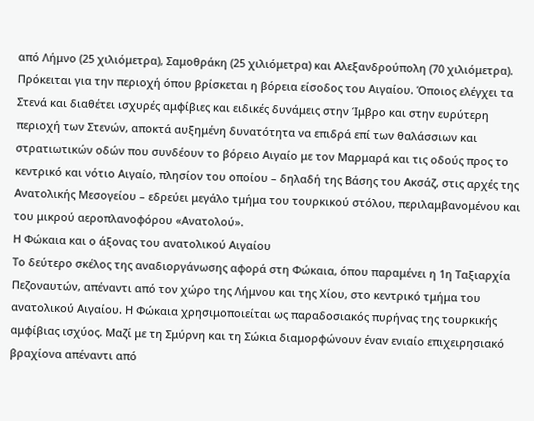από Λήμνο (25 χιλιόμετρα), Σαμοθράκη (25 χιλιόμετρα) και Αλεξανδρούπολη (70 χιλιόμετρα). Πρόκειται για την περιοχή όπου βρίσκεται η βόρεια είσοδος του Αιγαίου. Όποιος ελέγχει τα Στενά και διαθέτει ισχυρές αμφίβιες και ειδικές δυνάμεις στην Ίμβρο και στην ευρύτερη περιοχή των Στενών, αποκτά αυξημένη δυνατότητα να επιδρά επί των θαλάσσιων και στρατιωτικών οδών που συνδέουν το βόρειο Αιγαίο με τον Μαρμαρά και τις οδούς προς το κεντρικό και νότιο Αιγαίο, πλησίον του οποίου – δηλαδή της Βάσης του Ακσάζ, στις αρχές της Ανατολικής Μεσογείου – εδρεύει μεγάλο τμήμα του τουρκικού στόλου, περιλαμβανομένου και του μικρού αεροπλανοφόρου «Ανατολού».
Η Φώκαια και ο άξονας του ανατολικού Αιγαίου
Το δεύτερο σκέλος της αναδιοργάνωσης αφορά στη Φώκαια, όπου παραμένει η 1η Ταξιαρχία Πεζοναυτών, απέναντι από τον χώρο της Λήμνου και της Χίου, στο κεντρικό τμήμα του ανατολικού Αιγαίου. Η Φώκαια χρησιμοποιείται ως παραδοσιακός πυρήνας της τουρκικής αμφίβιας ισχύος. Μαζί με τη Σμύρνη και τη Σώκια διαμορφώνουν έναν ενιαίο επιχειρησιακό βραχίονα απέναντι από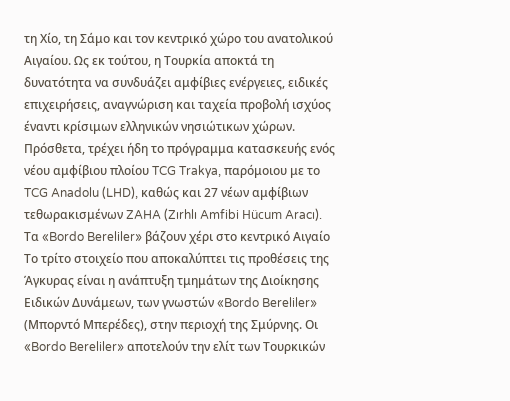τη Χίο, τη Σάμο και τον κεντρικό χώρο του ανατολικού Αιγαίου. Ως εκ τούτου, η Τουρκία αποκτά τη δυνατότητα να συνδυάζει αμφίβιες ενέργειες, ειδικές επιχειρήσεις, αναγνώριση και ταχεία προβολή ισχύος έναντι κρίσιμων ελληνικών νησιώτικων χώρων. Πρόσθετα, τρέχει ήδη το πρόγραμμα κατασκευής ενός νέου αμφίβιου πλοίου TCG Trakya, παρόμοιου με το TCG Anadolu (LHD), καθώς και 27 νέων αμφίβιων τεθωρακισμένων ZAHA (Zırhlı Amfibi Hücum Aracı).
Τα «Bordo Bereliler» βάζουν χέρι στο κεντρικό Αιγαίο
Το τρίτο στοιχείο που αποκαλύπτει τις προθέσεις της Άγκυρας είναι η ανάπτυξη τμημάτων της Διοίκησης Ειδικών Δυνάμεων, των γνωστών «Bordo Bereliler» (Μπορντό Μπερέδες), στην περιοχή της Σμύρνης. Οι «Bordo Bereliler» αποτελούν την ελίτ των Τουρκικών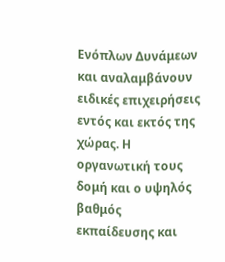Ενόπλων Δυνάμεων και αναλαμβάνουν ειδικές επιχειρήσεις εντός και εκτός της χώρας. Η οργανωτική τους δομή και ο υψηλός βαθμός εκπαίδευσης και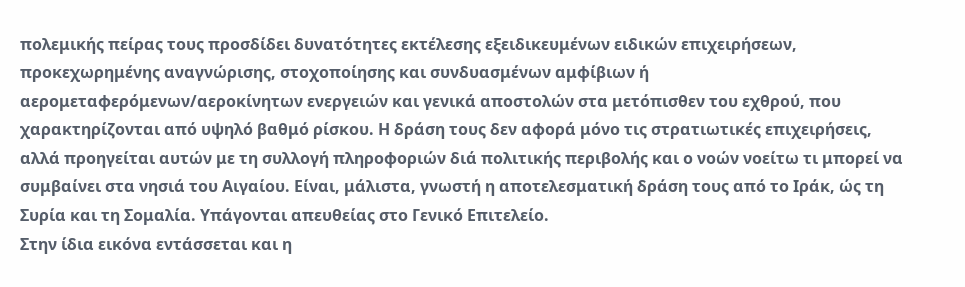πολεμικής πείρας τους προσδίδει δυνατότητες εκτέλεσης εξειδικευμένων ειδικών επιχειρήσεων, προκεχωρημένης αναγνώρισης, στοχοποίησης και συνδυασμένων αμφίβιων ή αερομεταφερόμενων/αεροκίνητων ενεργειών και γενικά αποστολών στα μετόπισθεν του εχθρού, που χαρακτηρίζονται από υψηλό βαθμό ρίσκου. Η δράση τους δεν αφορά μόνο τις στρατιωτικές επιχειρήσεις, αλλά προηγείται αυτών με τη συλλογή πληροφοριών διά πολιτικής περιβολής και ο νοών νοείτω τι μπορεί να συμβαίνει στα νησιά του Αιγαίου. Είναι, μάλιστα, γνωστή η αποτελεσματική δράση τους από το Ιράκ, ώς τη Συρία και τη Σομαλία. Υπάγονται απευθείας στο Γενικό Επιτελείο.
Στην ίδια εικόνα εντάσσεται και η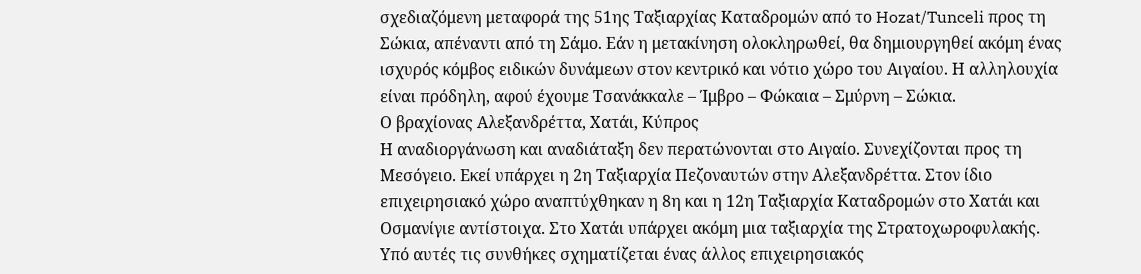σχεδιαζόμενη μεταφορά της 51ης Ταξιαρχίας Καταδρομών από το Hozat/Tunceli προς τη Σώκια, απέναντι από τη Σάμο. Εάν η μετακίνηση ολοκληρωθεί, θα δημιουργηθεί ακόμη ένας ισχυρός κόμβος ειδικών δυνάμεων στον κεντρικό και νότιο χώρο του Αιγαίου. Η αλληλουχία είναι πρόδηλη, αφού έχουμε Τσανάκκαλε – Ίμβρο – Φώκαια – Σμύρνη – Σώκια.
Ο βραχίονας Αλεξανδρέττα, Χατάι, Κύπρος
Η αναδιοργάνωση και αναδιάταξη δεν περατώνονται στο Αιγαίο. Συνεχίζονται προς τη Μεσόγειο. Εκεί υπάρχει η 2η Ταξιαρχία Πεζοναυτών στην Αλεξανδρέττα. Στον ίδιο επιχειρησιακό χώρο αναπτύχθηκαν η 8η και η 12η Ταξιαρχία Καταδρομών στο Χατάι και Οσμανίγιε αντίστοιχα. Στο Χατάι υπάρχει ακόμη μια ταξιαρχία της Στρατοχωροφυλακής. Υπό αυτές τις συνθήκες σχηματίζεται ένας άλλος επιχειρησιακός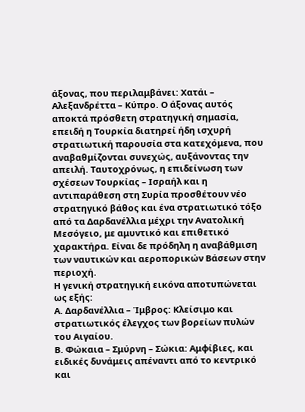άξονας, που περιλαμβάνει: Χατάι – Αλεξανδρέττα – Κύπρο. Ο άξονας αυτός αποκτά πρόσθετη στρατηγική σημασία, επειδή η Τουρκία διατηρεί ήδη ισχυρή στρατιωτική παρουσία στα κατεχόμενα, που αναβαθμίζονται συνεχώς, αυξάνοντας την απειλή. Ταυτοχρόνως, η επιδείνωση των σχέσεων Τουρκίας – Ισραήλ και η αντιπαράθεση στη Συρία προσθέτουν νέο στρατηγικό βάθος και ένα στρατιωτικό τόξο από τα Δαρδανέλλια μέχρι την Ανατολική Μεσόγειο, με αμυντικό και επιθετικό χαρακτήρα. Είναι δε πρόδηλη η αναβάθμιση των ναυτικών και αεροπορικών Βάσεων στην περιοχή.
Η γενική στρατηγική εικόνα αποτυπώνεται ως εξής:
Α. Δαρδανέλλια – Ίμβρος: Κλείσιμο και στρατιωτικός έλεγχος των βορείων πυλών του Αιγαίου.
Β. Φώκαια – Σμύρνη – Σώκια: Αμφίβιες, και ειδικές δυνάμεις απέναντι από το κεντρικό και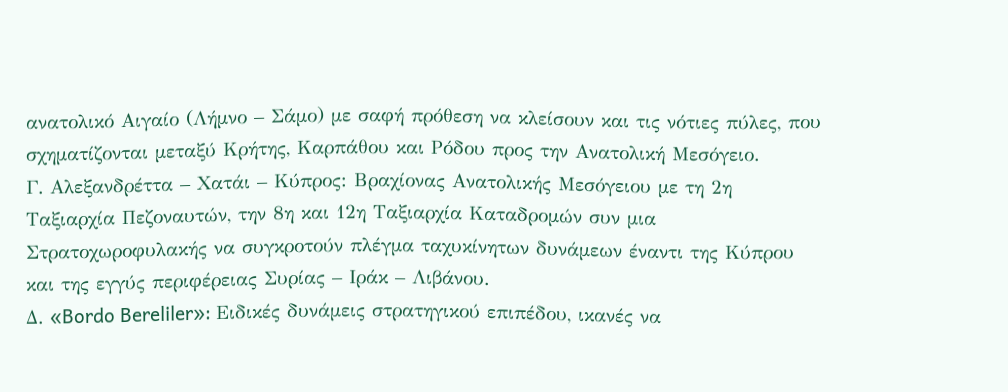ανατολικό Αιγαίο (Λήμνο – Σάμο) με σαφή πρόθεση να κλείσουν και τις νότιες πύλες, που σχηματίζονται μεταξύ Κρήτης, Καρπάθου και Ρόδου προς την Ανατολική Μεσόγειο.
Γ. Αλεξανδρέττα – Χατάι – Κύπρος: Βραχίονας Ανατολικής Μεσόγειου με τη 2η Ταξιαρχία Πεζοναυτών, την 8η και 12η Ταξιαρχία Καταδρομών συν μια Στρατοχωροφυλακής να συγκροτούν πλέγμα ταχυκίνητων δυνάμεων έναντι της Κύπρου και της εγγύς περιφέρειας Συρίας – Ιράκ – Λιβάνου.
Δ. «Bordo Bereliler»: Ειδικές δυνάμεις στρατηγικού επιπέδου, ικανές να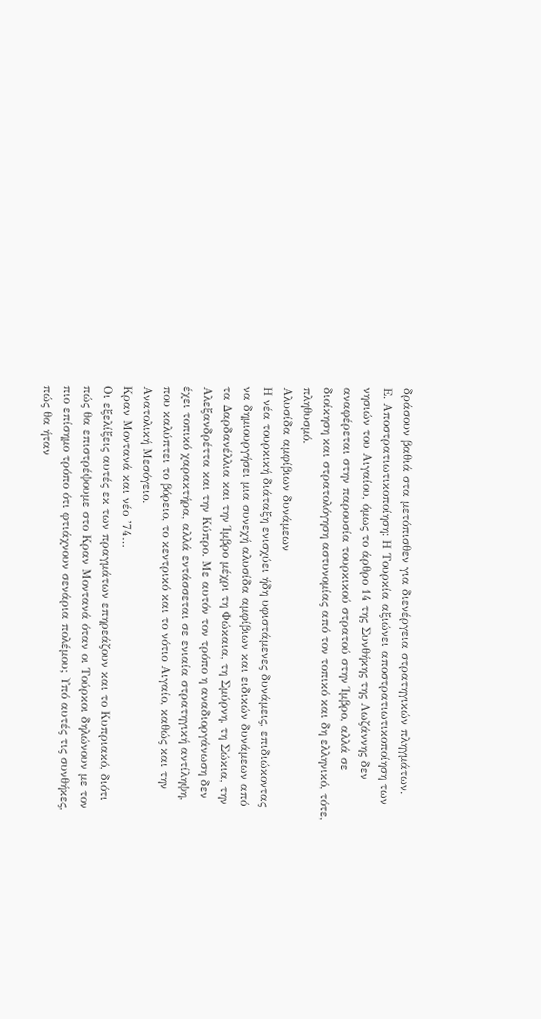δράσουν βαθιά στα μετόπισθεν για διενέργεια στρατηγικών πληγμάτων.
Ε. Αποστρατιωτικοποίηση: Η Τουρκία αξιώνει αποστρατιωτικοποίηση των νησιών του Αιγαίου, όμως το άρθρο 14 της Συνθήκης της Λωζάννης δεν αναφέρεται στην παρουσία τουρκικού στρατού στην Ίμβρο, αλλά σε διοίκηση και στρατολόγηση αστυνομίας από τον τοπικό και δη ελληνικό, τότε, πληθυσμό.
Αλυσίδα αμφίβιων δυνάμεων
Η νέα τουρκική διάταξη ενισχύει ήδη υφιστάμενες δυνάμεις, επιδιώκοντας να δημιουργήσει μια συνεχή αλυσίδα αμφίβιων και ειδικών δυνάμεων από τα Δαρδανέλλια και την Ίμβρο μέχρι τη Φώκαια, τη Σμύρνη, τη Σώκια, την Αλεξανδρέττα και την Κύπρο. Με αυτόν τον τρόπο η αναδιοργάνωση δεν έχει τοπικό χαρακτήρα, αλλά εντάσσεται σε ενιαία στρατηγική αντίληψη, που καλύπτει το βόρειο, το κεντρικό και το νότιο Αιγαίο, καθώς και την Ανατολική Μεσόγειο.
Κραν Μοντανά και νέο ’74…
Οι εξελίξεις αυτές εκ των πραγμάτων επηρεάζουν και το Κυπριακό, διότι πώς θα επιστρέψουμε στο Κραν Μοντανά όταν οι Τούρκοι δηλώνουν με τον πιο επίσημο τρόπο ότι φτιάχνουν σενάρια πολέμου; Υπό αυτές τις συνθήκες, πώς θα ήταν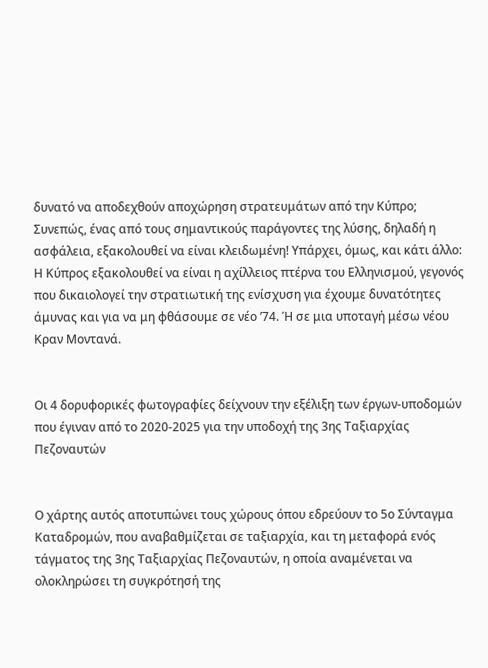δυνατό να αποδεχθούν αποχώρηση στρατευμάτων από την Κύπρο; Συνεπώς, ένας από τους σημαντικούς παράγοντες της λύσης, δηλαδή η ασφάλεια, εξακολουθεί να είναι κλειδωμένη! Υπάρχει, όμως, και κάτι άλλο: Η Κύπρος εξακολουθεί να είναι η αχίλλειος πτέρνα του Ελληνισμού, γεγονός που δικαιολογεί την στρατιωτική της ενίσχυση για έχουμε δυνατότητες άμυνας και για να μη φθάσουμε σε νέο ’74. Ή σε μια υποταγή μέσω νέου Κραν Μοντανά.


Οι 4 δορυφορικές φωτογραφίες δείχνουν την εξέλιξη των έργων-υποδομών που έγιναν από το 2020-2025 για την υποδοχή της 3ης Ταξιαρχίας Πεζοναυτών


Ο χάρτης αυτός αποτυπώνει τους χώρους όπου εδρεύουν το 5ο Σύνταγμα Καταδρομών, που αναβαθμίζεται σε ταξιαρχία, και τη μεταφορά ενός τάγματος της 3ης Ταξιαρχίας Πεζοναυτών, η οποία αναμένεται να ολοκληρώσει τη συγκρότησή της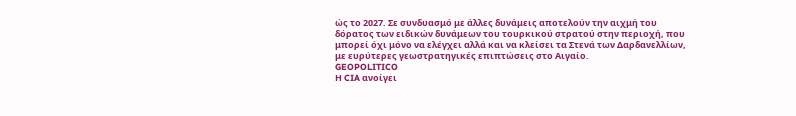ώς το 2027. Σε συνδυασμό με άλλες δυνάμεις αποτελούν την αιχμή του δόρατος των ειδικών δυνάμεων του τουρκικού στρατού στην περιοχή, που μπορεί όχι μόνο να ελέγχει αλλά και να κλείσει τα Στενά των Δαρδανελλίων, με ευρύτερες γεωστρατηγικές επιπτώσεις στο Αιγαίο.
GEOPOLITICO
Η CIA ανοίγει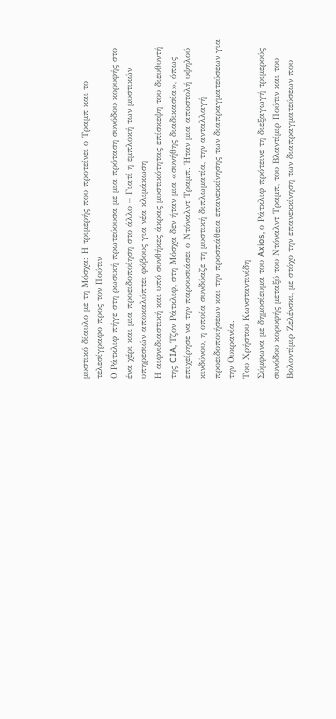μυστικό δίαυλο με τη Μόσχα: Η τριμερής που προτείνει ο Τραμπ και το τελεσίγραφο προς τον Πούτιν
Ο Ράτκλιφ πήγε στη ρωσική πρωτεύουσα με μια πρόταση συνόδου κορυφής στο ένα χέρι και μια προειδοποίηση στο άλλο – Γιατί η εμπλοκή των μυστικών υπηρεσιών αποκαλύπτει φόβους για νέα κλιμάκωση
Η αιφνιδιαστική και υπό συνθήκες άκρας μυστικότητας επίσκεψη του διευθυντή της CIA, Τζον Ράτκλιφ, στη Μόσχα δεν ήταν μια «συνήθης διαδικασία», όπως επιχείρησε να την παρουσιάσει ο Ντόναλντ Τραμπ. Ήταν μια αποστολή υψηλού κινδύνου, η οποία συνδύαζε τη μυστική διπλωματία, την ανταλλαγή προειδοποιήσεων και την προσπάθεια επανεκκίνησης των διαπραγματεύσεων για την Ουκρανία.
Του Χρήστου Κωνσταντινίδη
Σύμφωνα με δημοσίευμα του Axios, ο Ράτκλιφ πρότεινε τη διεξαγωγή τριμερούς συνόδου κορυφής μεταξύ του Ντόναλντ Τραμπ, του Βλαντίμιρ Πούτιν και του Βολοντίμιρ Ζελένσκι, με στόχο την επανεκκίνηση των διαπραγματεύσεων που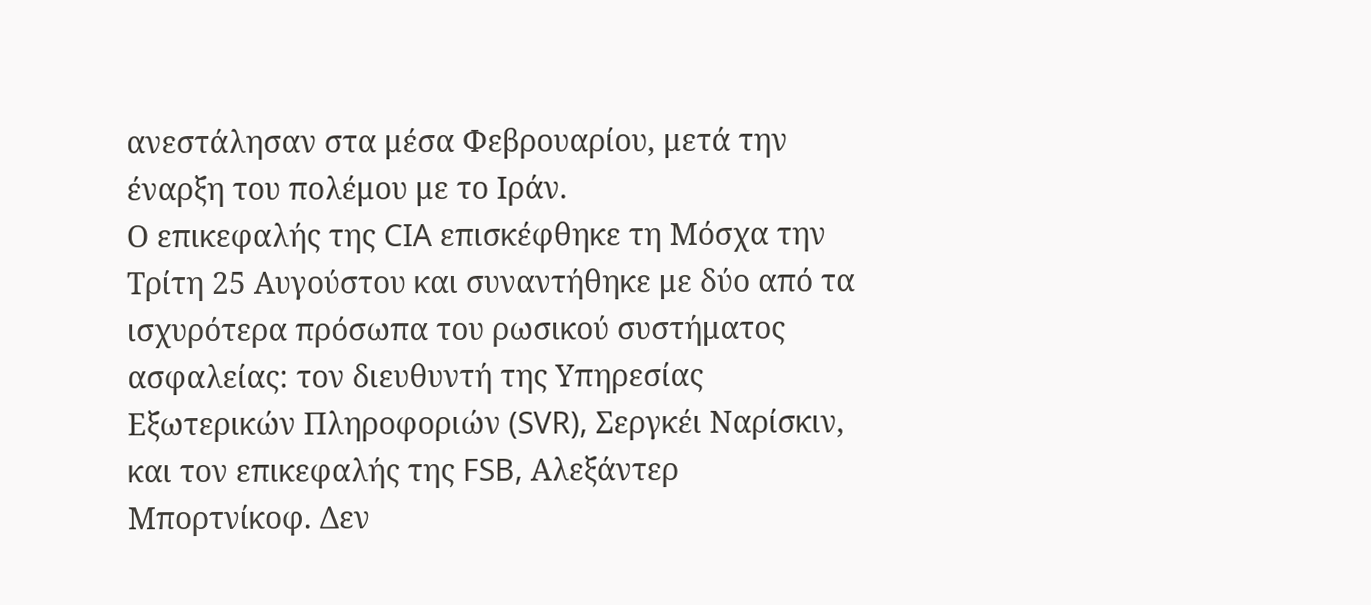ανεστάλησαν στα μέσα Φεβρουαρίου, μετά την έναρξη του πολέμου με το Ιράν.
Ο επικεφαλής της CIA επισκέφθηκε τη Μόσχα την Τρίτη 25 Αυγούστου και συναντήθηκε με δύο από τα ισχυρότερα πρόσωπα του ρωσικού συστήματος ασφαλείας: τον διευθυντή της Υπηρεσίας Εξωτερικών Πληροφοριών (SVR), Σεργκέι Ναρίσκιν, και τον επικεφαλής της FSB, Αλεξάντερ Μπορτνίκοφ. Δεν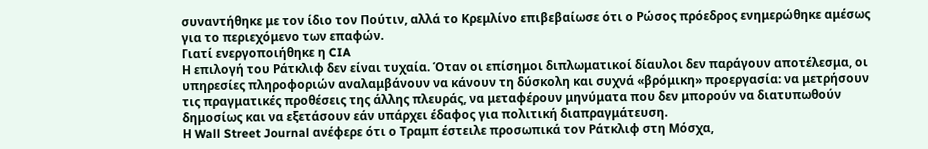συναντήθηκε με τον ίδιο τον Πούτιν, αλλά το Κρεμλίνο επιβεβαίωσε ότι ο Ρώσος πρόεδρος ενημερώθηκε αμέσως για το περιεχόμενο των επαφών.
Γιατί ενεργοποιήθηκε η CIA
Η επιλογή του Ράτκλιφ δεν είναι τυχαία. Όταν οι επίσημοι διπλωματικοί δίαυλοι δεν παράγουν αποτέλεσμα, οι υπηρεσίες πληροφοριών αναλαμβάνουν να κάνουν τη δύσκολη και συχνά «βρόμικη» προεργασία: να μετρήσουν τις πραγματικές προθέσεις της άλλης πλευράς, να μεταφέρουν μηνύματα που δεν μπορούν να διατυπωθούν δημοσίως και να εξετάσουν εάν υπάρχει έδαφος για πολιτική διαπραγμάτευση.
Η Wall Street Journal ανέφερε ότι ο Τραμπ έστειλε προσωπικά τον Ράτκλιφ στη Μόσχα,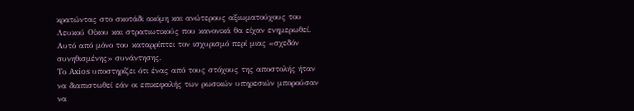κρατώντας στο σκοτάδι ακόμη και ανώτερους αξιωματούχους του Λευκού Οίκου και στρατιωτικούς που κανονικά θα είχαν ενημερωθεί. Αυτό από μόνο του καταρρίπτει τον ισχυρισμό περί μιας «σχεδόν συνηθισμένης» συνάντησης.
Το Axios υποστηρίζει ότι ένας από τους στόχους της αποστολής ήταν να διαπιστωθεί εάν οι επικεφαλής των ρωσικών υπηρεσιών μπορούσαν να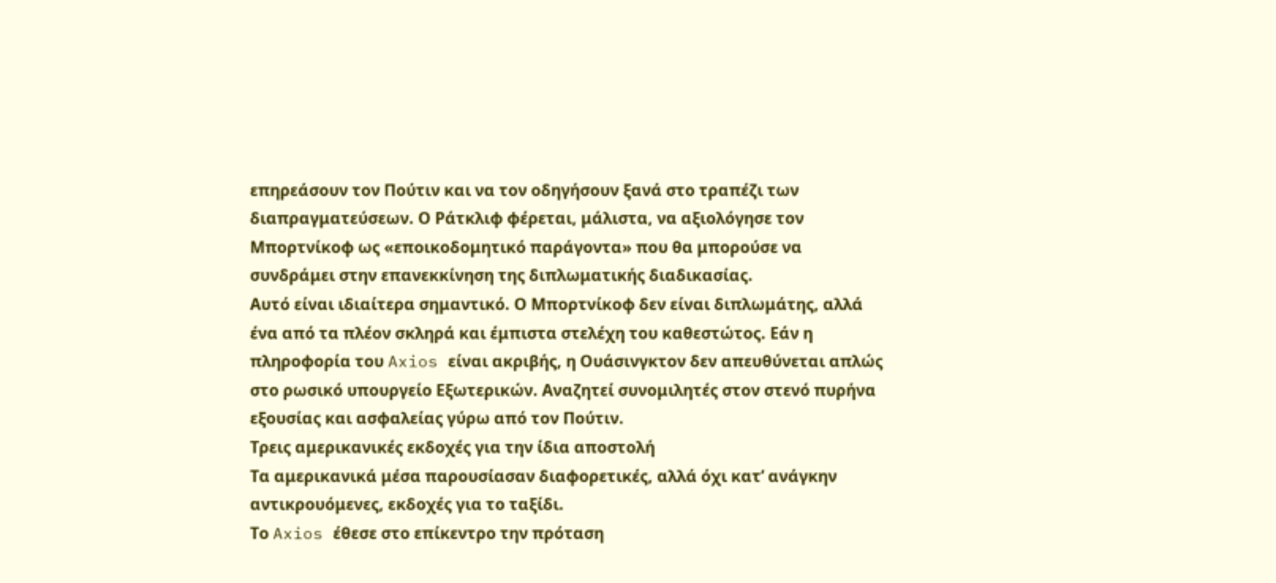επηρεάσουν τον Πούτιν και να τον οδηγήσουν ξανά στο τραπέζι των διαπραγματεύσεων. Ο Ράτκλιφ φέρεται, μάλιστα, να αξιολόγησε τον Μπορτνίκοφ ως «εποικοδομητικό παράγοντα» που θα μπορούσε να συνδράμει στην επανεκκίνηση της διπλωματικής διαδικασίας.
Αυτό είναι ιδιαίτερα σημαντικό. Ο Μπορτνίκοφ δεν είναι διπλωμάτης, αλλά ένα από τα πλέον σκληρά και έμπιστα στελέχη του καθεστώτος. Εάν η πληροφορία του Axios είναι ακριβής, η Ουάσινγκτον δεν απευθύνεται απλώς στο ρωσικό υπουργείο Εξωτερικών. Αναζητεί συνομιλητές στον στενό πυρήνα εξουσίας και ασφαλείας γύρω από τον Πούτιν.
Τρεις αμερικανικές εκδοχές για την ίδια αποστολή
Τα αμερικανικά μέσα παρουσίασαν διαφορετικές, αλλά όχι κατ’ ανάγκην αντικρουόμενες, εκδοχές για το ταξίδι.
Το Axios έθεσε στο επίκεντρο την πρόταση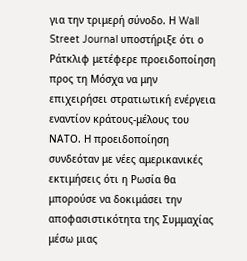για την τριμερή σύνοδο. Η Wall Street Journal υποστήριξε ότι ο Ράτκλιφ μετέφερε προειδοποίηση προς τη Μόσχα να μην επιχειρήσει στρατιωτική ενέργεια εναντίον κράτους-μέλους του ΝΑΤΟ. Η προειδοποίηση συνδεόταν με νέες αμερικανικές εκτιμήσεις ότι η Ρωσία θα μπορούσε να δοκιμάσει την αποφασιστικότητα της Συμμαχίας μέσω μιας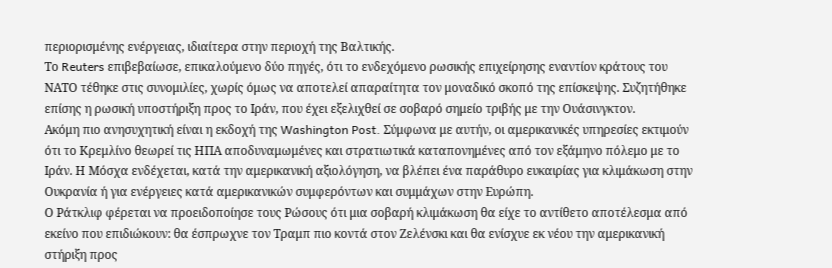περιορισμένης ενέργειας, ιδιαίτερα στην περιοχή της Βαλτικής.
Το Reuters επιβεβαίωσε, επικαλούμενο δύο πηγές, ότι το ενδεχόμενο ρωσικής επιχείρησης εναντίον κράτους του ΝΑΤΟ τέθηκε στις συνομιλίες, χωρίς όμως να αποτελεί απαραίτητα τον μοναδικό σκοπό της επίσκεψης. Συζητήθηκε επίσης η ρωσική υποστήριξη προς το Ιράν, που έχει εξελιχθεί σε σοβαρό σημείο τριβής με την Ουάσινγκτον.
Ακόμη πιο ανησυχητική είναι η εκδοχή της Washington Post. Σύμφωνα με αυτήν, οι αμερικανικές υπηρεσίες εκτιμούν ότι το Κρεμλίνο θεωρεί τις ΗΠΑ αποδυναμωμένες και στρατιωτικά καταπονημένες από τον εξάμηνο πόλεμο με το Ιράν. Η Μόσχα ενδέχεται, κατά την αμερικανική αξιολόγηση, να βλέπει ένα παράθυρο ευκαιρίας για κλιμάκωση στην Ουκρανία ή για ενέργειες κατά αμερικανικών συμφερόντων και συμμάχων στην Ευρώπη.
Ο Ράτκλιφ φέρεται να προειδοποίησε τους Ρώσους ότι μια σοβαρή κλιμάκωση θα είχε το αντίθετο αποτέλεσμα από εκείνο που επιδιώκουν: θα έσπρωχνε τον Τραμπ πιο κοντά στον Ζελένσκι και θα ενίσχυε εκ νέου την αμερικανική στήριξη προς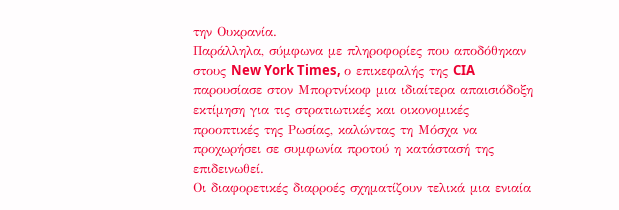την Ουκρανία.
Παράλληλα, σύμφωνα με πληροφορίες που αποδόθηκαν στους New York Times, ο επικεφαλής της CIA παρουσίασε στον Μπορτνίκοφ μια ιδιαίτερα απαισιόδοξη εκτίμηση για τις στρατιωτικές και οικονομικές προοπτικές της Ρωσίας, καλώντας τη Μόσχα να προχωρήσει σε συμφωνία προτού η κατάστασή της επιδεινωθεί.
Οι διαφορετικές διαρροές σχηματίζουν τελικά μια ενιαία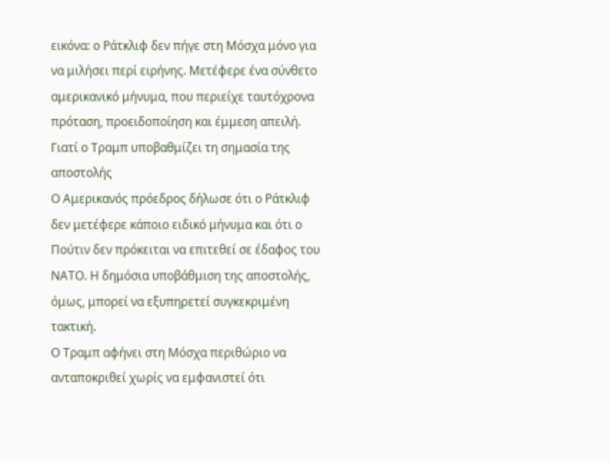εικόνα: ο Ράτκλιφ δεν πήγε στη Μόσχα μόνο για να μιλήσει περί ειρήνης. Μετέφερε ένα σύνθετο αμερικανικό μήνυμα, που περιείχε ταυτόχρονα πρόταση, προειδοποίηση και έμμεση απειλή.
Γιατί ο Τραμπ υποβαθμίζει τη σημασία της αποστολής
Ο Αμερικανός πρόεδρος δήλωσε ότι ο Ράτκλιφ δεν μετέφερε κάποιο ειδικό μήνυμα και ότι ο Πούτιν δεν πρόκειται να επιτεθεί σε έδαφος του ΝΑΤΟ. Η δημόσια υποβάθμιση της αποστολής, όμως, μπορεί να εξυπηρετεί συγκεκριμένη τακτική.
Ο Τραμπ αφήνει στη Μόσχα περιθώριο να ανταποκριθεί χωρίς να εμφανιστεί ότι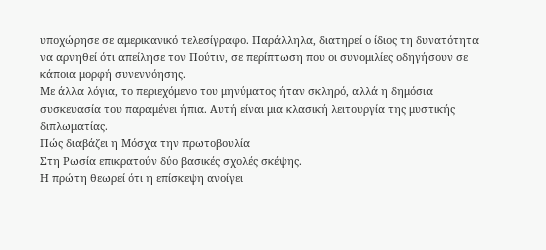υποχώρησε σε αμερικανικό τελεσίγραφο. Παράλληλα, διατηρεί ο ίδιος τη δυνατότητα να αρνηθεί ότι απείλησε τον Πούτιν, σε περίπτωση που οι συνομιλίες οδηγήσουν σε κάποια μορφή συνεννόησης.
Με άλλα λόγια, το περιεχόμενο του μηνύματος ήταν σκληρό, αλλά η δημόσια συσκευασία του παραμένει ήπια. Αυτή είναι μια κλασική λειτουργία της μυστικής διπλωματίας.
Πώς διαβάζει η Μόσχα την πρωτοβουλία
Στη Ρωσία επικρατούν δύο βασικές σχολές σκέψης.
Η πρώτη θεωρεί ότι η επίσκεψη ανοίγει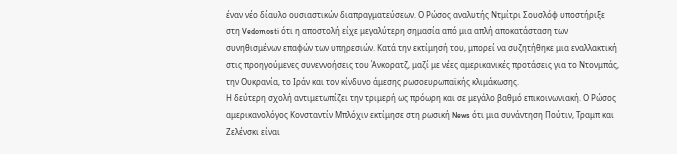έναν νέο δίαυλο ουσιαστικών διαπραγματεύσεων. Ο Ρώσος αναλυτής Ντμίτρι Σουσλόφ υποστήριξε στη Vedomosti ότι η αποστολή είχε μεγαλύτερη σημασία από μια απλή αποκατάσταση των συνηθισμένων επαφών των υπηρεσιών. Κατά την εκτίμησή του, μπορεί να συζητήθηκε μια εναλλακτική στις προηγούμενες συνεννοήσεις του Άνκορατζ, μαζί με νέες αμερικανικές προτάσεις για το Ντονμπάς, την Ουκρανία, το Ιράν και τον κίνδυνο άμεσης ρωσοευρωπαϊκής κλιμάκωσης.
Η δεύτερη σχολή αντιμετωπίζει την τριμερή ως πρόωρη και σε μεγάλο βαθμό επικοινωνιακή. Ο Ρώσος αμερικανολόγος Κονσταντίν Μπλόχιν εκτίμησε στη ρωσική News ότι μια συνάντηση Πούτιν, Τραμπ και Ζελένσκι είναι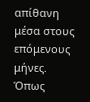απίθανη μέσα στους επόμενους μήνες. Όπως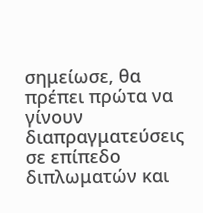σημείωσε, θα πρέπει πρώτα να γίνουν διαπραγματεύσεις σε επίπεδο διπλωματών και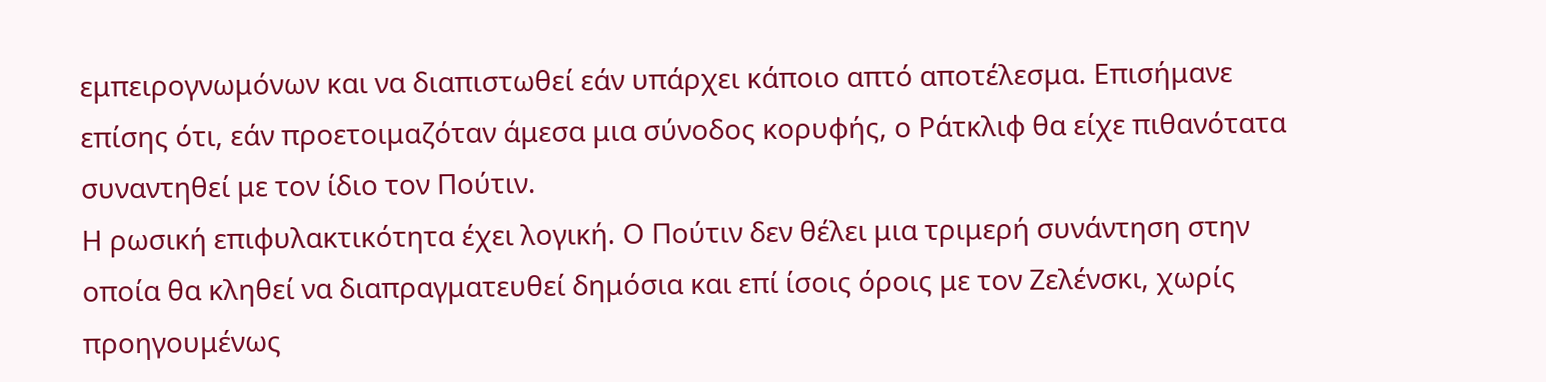εμπειρογνωμόνων και να διαπιστωθεί εάν υπάρχει κάποιο απτό αποτέλεσμα. Επισήμανε επίσης ότι, εάν προετοιμαζόταν άμεσα μια σύνοδος κορυφής, ο Ράτκλιφ θα είχε πιθανότατα συναντηθεί με τον ίδιο τον Πούτιν.
Η ρωσική επιφυλακτικότητα έχει λογική. Ο Πούτιν δεν θέλει μια τριμερή συνάντηση στην οποία θα κληθεί να διαπραγματευθεί δημόσια και επί ίσοις όροις με τον Ζελένσκι, χωρίς προηγουμένως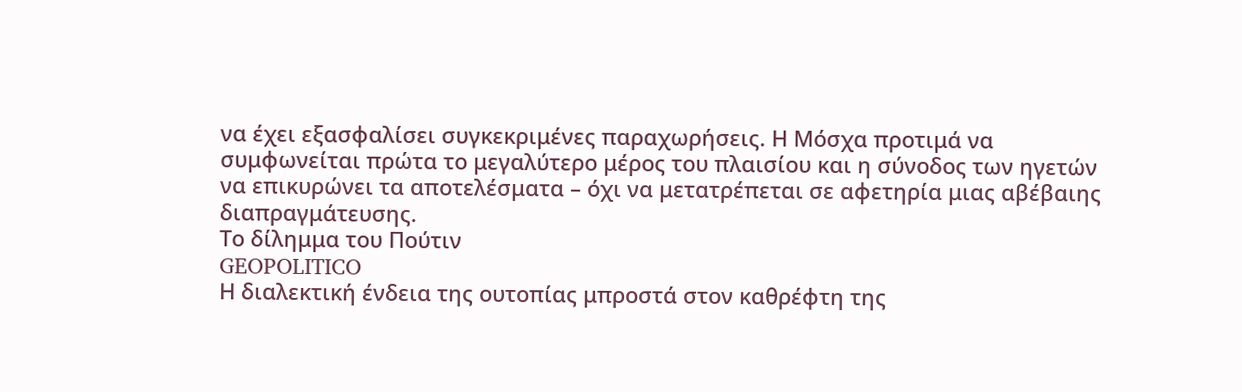να έχει εξασφαλίσει συγκεκριμένες παραχωρήσεις. Η Μόσχα προτιμά να συμφωνείται πρώτα το μεγαλύτερο μέρος του πλαισίου και η σύνοδος των ηγετών να επικυρώνει τα αποτελέσματα – όχι να μετατρέπεται σε αφετηρία μιας αβέβαιης διαπραγμάτευσης.
Το δίλημμα του Πούτιν
GEOPOLITICO
Η διαλεκτική ένδεια της ουτοπίας μπροστά στον καθρέφτη της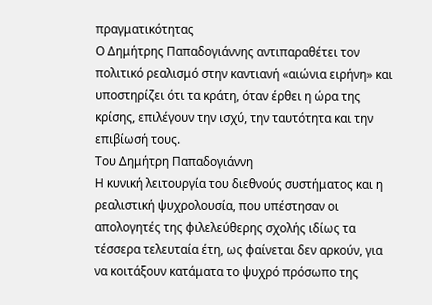πραγματικότητας
Ο Δημήτρης Παπαδογιάννης αντιπαραθέτει τον πολιτικό ρεαλισμό στην καντιανή «αιώνια ειρήνη» και υποστηρίζει ότι τα κράτη, όταν έρθει η ώρα της κρίσης, επιλέγουν την ισχύ, την ταυτότητα και την επιβίωσή τους.
Του Δημήτρη Παπαδογιάννη
Η κυνική λειτουργία του διεθνούς συστήματος και η ρεαλιστική ψυχρολουσία, που υπέστησαν οι απολογητές της φιλελεύθερης σχολής ιδίως τα τέσσερα τελευταία έτη, ως φαίνεται δεν αρκούν, για να κοιτάξουν κατάματα το ψυχρό πρόσωπο της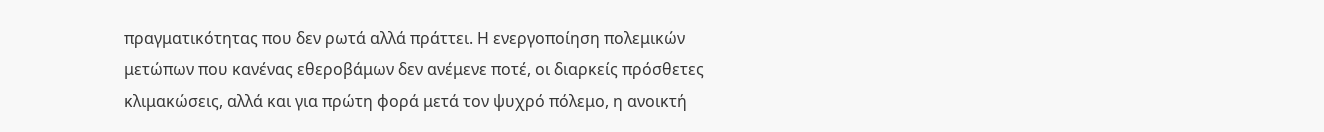πραγματικότητας που δεν ρωτά αλλά πράττει. Η ενεργοποίηση πολεμικών μετώπων που κανένας εθεροβάμων δεν ανέμενε ποτέ, οι διαρκείς πρόσθετες κλιμακώσεις, αλλά και για πρώτη φορά μετά τον ψυχρό πόλεμο, η ανοικτή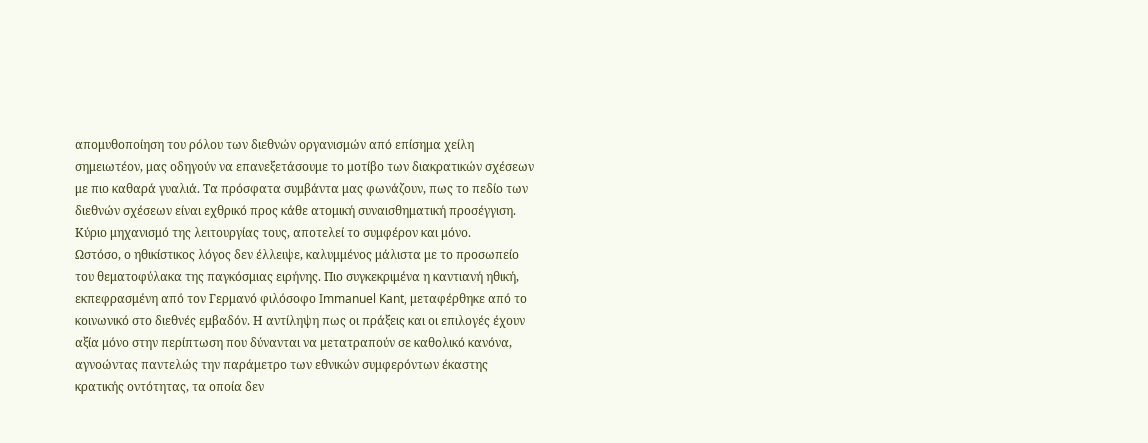απομυθοποίηση του ρόλου των διεθνών οργανισμών από επίσημα χείλη σημειωτέον, μας οδηγούν να επανεξετάσουμε το μοτίβο των διακρατικών σχέσεων με πιο καθαρά γυαλιά. Τα πρόσφατα συμβάντα μας φωνάζουν, πως το πεδίο των διεθνών σχέσεων είναι εχθρικό προς κάθε ατομική συναισθηματική προσέγγιση. Κύριο μηχανισμό της λειτουργίας τους, αποτελεί το συμφέρον και μόνο.
Ωστόσο, ο ηθικίστικος λόγος δεν έλλειψε, καλυμμένος μάλιστα με το προσωπείο του θεματοφύλακα της παγκόσμιας ειρήνης. Πιο συγκεκριμένα η καντιανή ηθική, εκπεφρασμένη από τον Γερμανό φιλόσοφο Immanuel Kant, μεταφέρθηκε από το κοινωνικό στο διεθνές εμβαδόν. Η αντίληψη πως οι πράξεις και οι επιλογές έχουν αξία μόνο στην περίπτωση που δύνανται να μετατραπούν σε καθολικό κανόνα, αγνοώντας παντελώς την παράμετρο των εθνικών συμφερόντων έκαστης κρατικής οντότητας, τα οποία δεν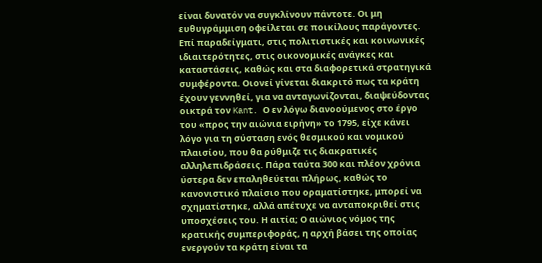είναι δυνατόν να συγκλίνουν πάντοτε. Οι μη ευθυγράμμιση οφείλεται σε ποικίλους παράγοντες. Επί παραδείγματι, στις πολιτιστικές και κοινωνικές ιδιαιτερότητες, στις οικονομικές ανάγκες και καταστάσεις, καθώς και στα διαφορετικά στρατηγικά συμφέροντα. Οιονεί γίνεται διακριτό πως τα κράτη έχουν γεννηθεί, για να ανταγωνίζονται, διαψεύδοντας οικτρά τον Kant. Ο εν λόγω διανοούμενος στο έργο του «προς την αιώνια ειρήνη» το 1795, είχε κάνει λόγο για τη σύσταση ενός θεσμικού και νομικού πλαισίου, που θα ρύθμιζε τις διακρατικές αλληλεπιδράσεις. Πάρα ταύτα 300 και πλέον χρόνια ύστερα δεν επαληθεύεται πλήρως, καθώς το κανονιστικό πλαίσιο που οραματίστηκε, μπορεί να σχηματίστηκε, αλλά απέτυχε να ανταποκριθεί στις υποσχέσεις του. Η αιτία; Ο αιώνιος νόμος της κρατικής συμπεριφοράς, η αρχή βάσει της οποίας ενεργούν τα κράτη είναι τα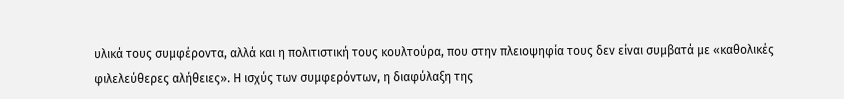υλικά τους συμφέροντα, αλλά και η πολιτιστική τους κουλτούρα, που στην πλειοψηφία τους δεν είναι συμβατά με «καθολικές φιλελεύθερες αλήθειες». Η ισχύς των συμφερόντων, η διαφύλαξη της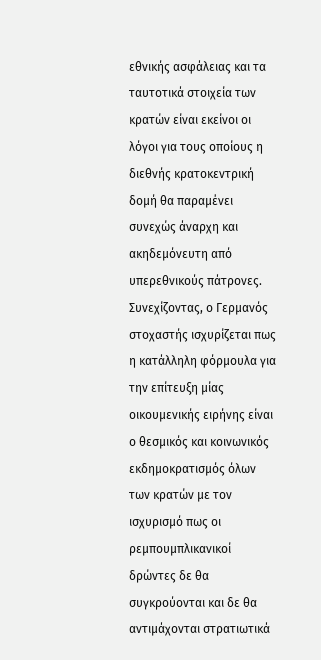εθνικής ασφάλειας και τα ταυτοτικά στοιχεία των κρατών είναι εκείνοι οι λόγοι για τους οποίους η διεθνής κρατοκεντρική δομή θα παραμένει συνεχώς άναρχη και ακηδεμόνευτη από υπερεθνικούς πάτρονες.
Συνεχίζοντας, ο Γερμανός στοχαστής ισχυρίζεται πως η κατάλληλη φόρμουλα για την επίτευξη μίας οικουμενικής ειρήνης είναι ο θεσμικός και κοινωνικός εκδημοκρατισμός όλων των κρατών με τον ισχυρισμό πως οι ρεμπουμπλικανικοί δρώντες δε θα συγκρούονται και δε θα αντιμάχονται στρατιωτικά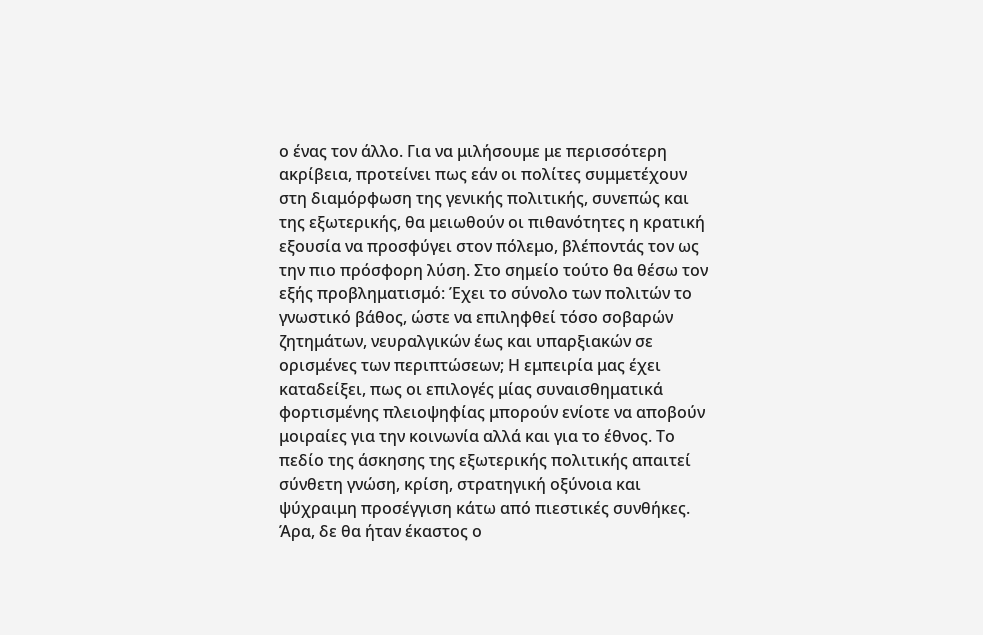ο ένας τον άλλο. Για να μιλήσουμε με περισσότερη ακρίβεια, προτείνει πως εάν οι πολίτες συμμετέχουν στη διαμόρφωση της γενικής πολιτικής, συνεπώς και της εξωτερικής, θα μειωθούν οι πιθανότητες η κρατική εξουσία να προσφύγει στον πόλεμο, βλέποντάς τον ως την πιο πρόσφορη λύση. Στο σημείο τούτο θα θέσω τον εξής προβληματισμό: Έχει το σύνολο των πολιτών το γνωστικό βάθος, ώστε να επιληφθεί τόσο σοβαρών ζητημάτων, νευραλγικών έως και υπαρξιακών σε ορισμένες των περιπτώσεων; Η εμπειρία μας έχει καταδείξει, πως οι επιλογές μίας συναισθηματικά φορτισμένης πλειοψηφίας μπορούν ενίοτε να αποβούν μοιραίες για την κοινωνία αλλά και για το έθνος. Το πεδίο της άσκησης της εξωτερικής πολιτικής απαιτεί σύνθετη γνώση, κρίση, στρατηγική οξύνοια και ψύχραιμη προσέγγιση κάτω από πιεστικές συνθήκες. Άρα, δε θα ήταν έκαστος ο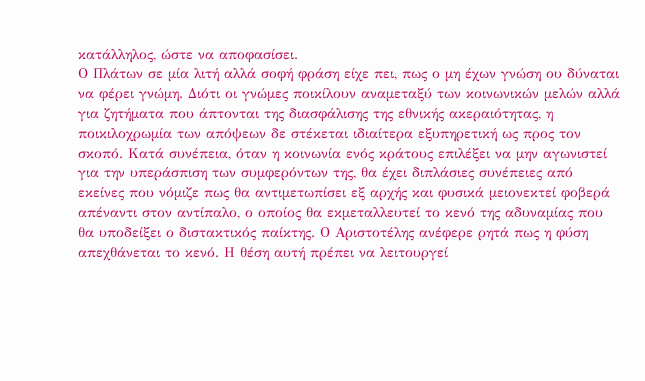κατάλληλος, ώστε να αποφασίσει.
Ο Πλάτων σε μία λιτή αλλά σοφή φράση είχε πει, πως ο μη έχων γνώση ου δύναται να φέρει γνώμη. Διότι οι γνώμες ποικίλουν αναμεταξύ των κοινωνικών μελών αλλά για ζητήματα που άπτονται της διασφάλισης της εθνικής ακεραιότητας, η ποικιλοχρωμία των απόψεων δε στέκεται ιδιαίτερα εξυπηρετική ως προς τον σκοπό. Κατά συνέπεια, όταν η κοινωνία ενός κράτους επιλέξει να μην αγωνιστεί για την υπεράσπιση των συμφερόντων της, θα έχει διπλάσιες συνέπειες από εκείνες που νόμιζε πως θα αντιμετωπίσει εξ αρχής και φυσικά μειονεκτεί φοβερά απέναντι στον αντίπαλο, ο οποίος θα εκμεταλλευτεί το κενό της αδυναμίας που θα υποδείξει ο διστακτικός παίκτης. Ο Αριστοτέλης ανέφερε ρητά πως η φύση απεχθάνεται το κενό. Η θέση αυτή πρέπει να λειτουργεί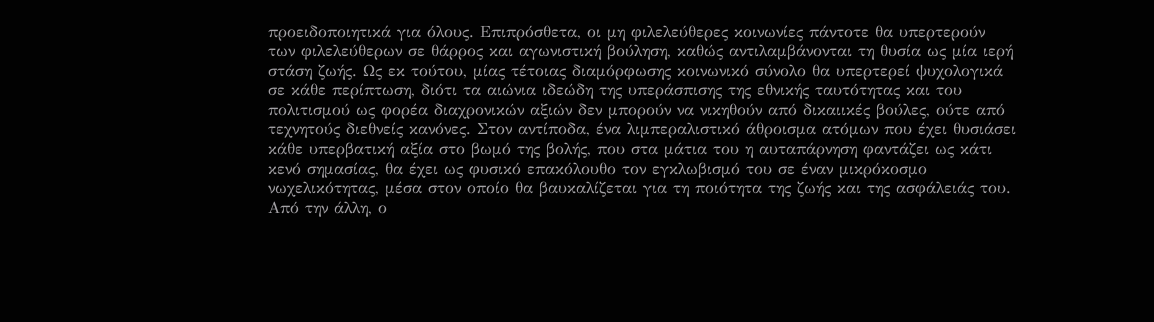προειδοποιητικά για όλους. Επιπρόσθετα, οι μη φιλελεύθερες κοινωνίες πάντοτε θα υπερτερούν των φιλελεύθερων σε θάρρος και αγωνιστική βούληση, καθώς αντιλαμβάνονται τη θυσία ως μία ιερή στάση ζωής. Ως εκ τούτου, μίας τέτοιας διαμόρφωσης κοινωνικό σύνολο θα υπερτερεί ψυχολογικά σε κάθε περίπτωση, διότι τα αιώνια ιδεώδη της υπεράσπισης της εθνικής ταυτότητας και του πολιτισμού ως φορέα διαχρονικών αξιών δεν μπορούν να νικηθούν από δικαιικές βούλες, ούτε από τεχνητούς διεθνείς κανόνες. Στον αντίποδα, ένα λιμπεραλιστικό άθροισμα ατόμων που έχει θυσιάσει κάθε υπερβατική αξία στο βωμό της βολής, που στα μάτια του η αυταπάρνηση φαντάζει ως κάτι κενό σημασίας, θα έχει ως φυσικό επακόλουθο τον εγκλωβισμό του σε έναν μικρόκοσμο νωχελικότητας, μέσα στον οποίο θα βαυκαλίζεται για τη ποιότητα της ζωής και της ασφάλειάς του. Από την άλλη, ο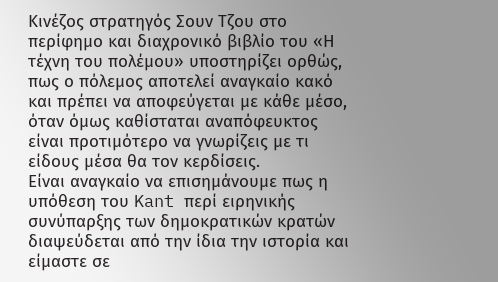Κινέζος στρατηγός Σουν Τζου στο περίφημο και διαχρονικό βιβλίο του «Η τέχνη του πολέμου» υποστηρίζει ορθώς, πως ο πόλεμος αποτελεί αναγκαίο κακό και πρέπει να αποφεύγεται με κάθε μέσο, όταν όμως καθίσταται αναπόφευκτος είναι προτιμότερο να γνωρίζεις με τι είδους μέσα θα τον κερδίσεις.
Είναι αναγκαίο να επισημάνουμε πως η υπόθεση του Kant περί ειρηνικής συνύπαρξης των δημοκρατικών κρατών διαψεύδεται από την ίδια την ιστορία και είμαστε σε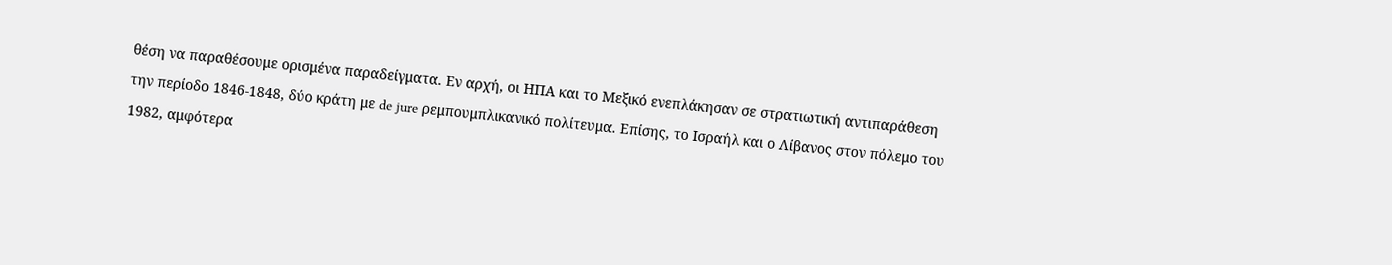θέση να παραθέσουμε ορισμένα παραδείγματα. Εν αρχή, οι ΗΠΑ και το Μεξικό ενεπλάκησαν σε στρατιωτική αντιπαράθεση την περίοδο 1846-1848, δύο κράτη με de jure ρεμπουμπλικανικό πολίτευμα. Επίσης, το Ισραήλ και ο Λίβανος στον πόλεμο του 1982, αμφότερα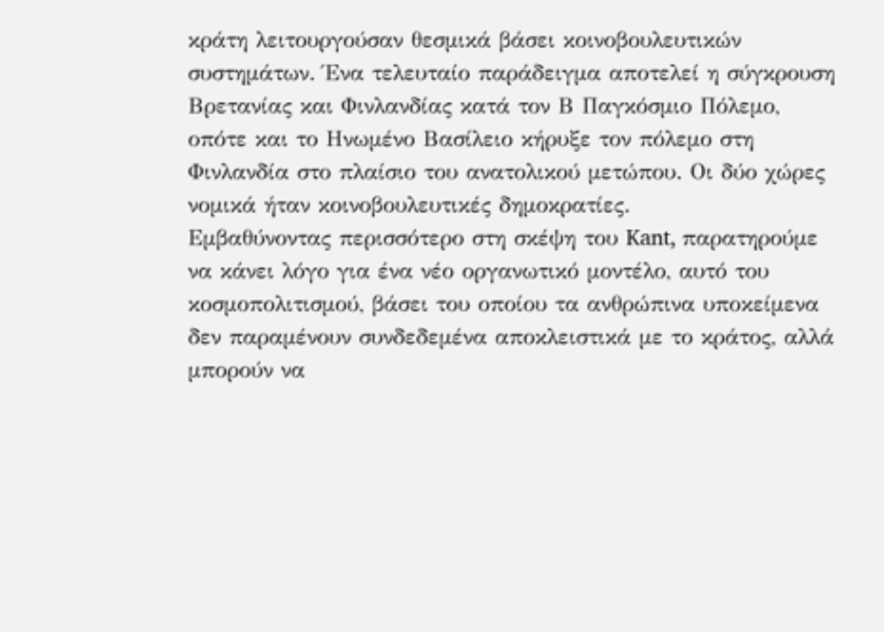κράτη λειτουργούσαν θεσμικά βάσει κοινοβουλευτικών συστημάτων. Ένα τελευταίο παράδειγμα αποτελεί η σύγκρουση Βρετανίας και Φινλανδίας κατά τον Β Παγκόσμιο Πόλεμο, οπότε και το Ηνωμένο Βασίλειο κήρυξε τον πόλεμο στη Φινλανδία στο πλαίσιο του ανατολικού μετώπου. Οι δύο χώρες νομικά ήταν κοινοβουλευτικές δημοκρατίες.
Εμβαθύνοντας περισσότερο στη σκέψη του Kant, παρατηρούμε να κάνει λόγο για ένα νέο οργανωτικό μοντέλο, αυτό του κοσμοπολιτισμού, βάσει του οποίου τα ανθρώπινα υποκείμενα δεν παραμένουν συνδεδεμένα αποκλειστικά με το κράτος, αλλά μπορούν να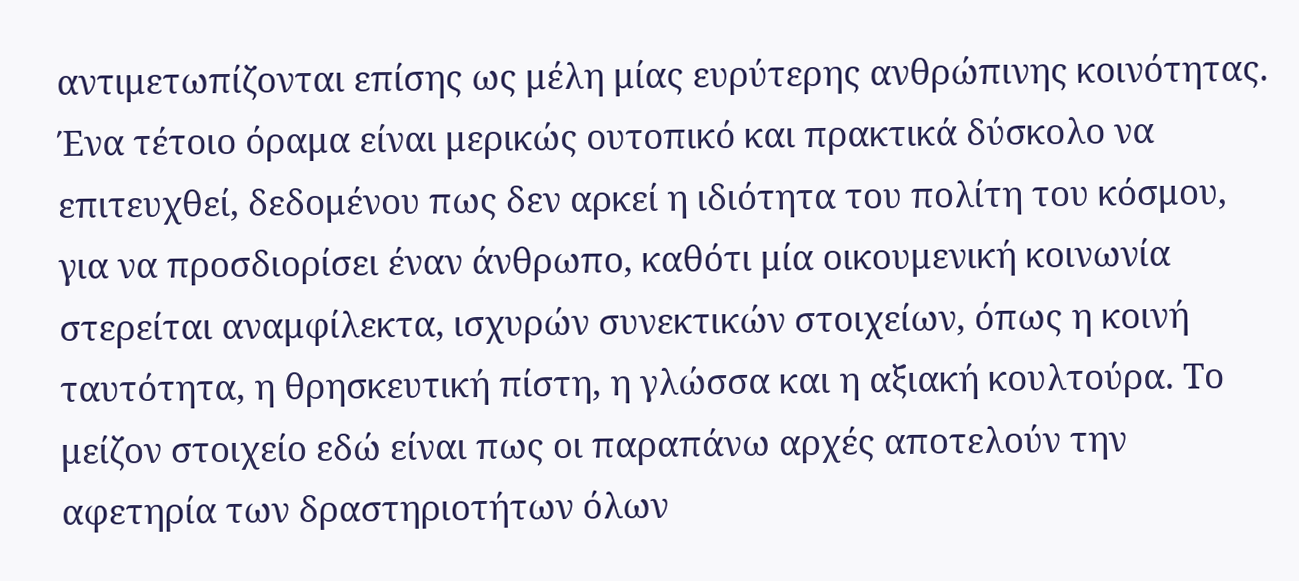αντιμετωπίζονται επίσης ως μέλη μίας ευρύτερης ανθρώπινης κοινότητας. Ένα τέτοιο όραμα είναι μερικώς ουτοπικό και πρακτικά δύσκολο να επιτευχθεί, δεδομένου πως δεν αρκεί η ιδιότητα του πολίτη του κόσμου, για να προσδιορίσει έναν άνθρωπο, καθότι μία οικουμενική κοινωνία στερείται αναμφίλεκτα, ισχυρών συνεκτικών στοιχείων, όπως η κοινή ταυτότητα, η θρησκευτική πίστη, η γλώσσα και η αξιακή κουλτούρα. Το μείζον στοιχείο εδώ είναι πως οι παραπάνω αρχές αποτελούν την αφετηρία των δραστηριοτήτων όλων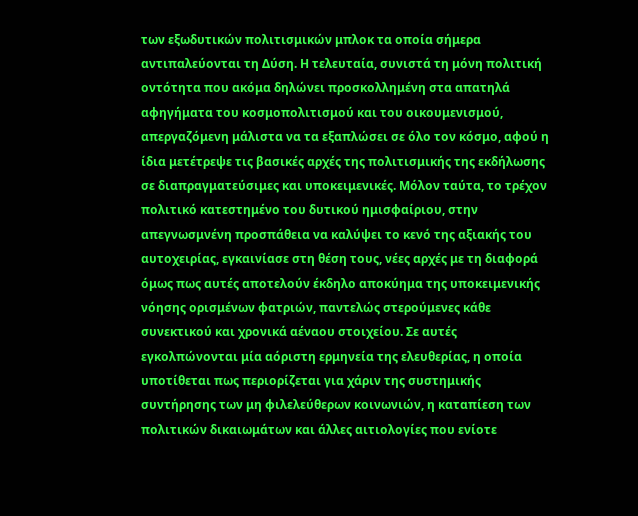των εξωδυτικών πολιτισμικών μπλοκ τα οποία σήμερα αντιπαλεύονται τη Δύση. Η τελευταία, συνιστά τη μόνη πολιτική οντότητα που ακόμα δηλώνει προσκολλημένη στα απατηλά αφηγήματα του κοσμοπολιτισμού και του οικουμενισμού, απεργαζόμενη μάλιστα να τα εξαπλώσει σε όλο τον κόσμο, αφού η ίδια μετέτρεψε τις βασικές αρχές της πολιτισμικής της εκδήλωσης σε διαπραγματεύσιμες και υποκειμενικές. Μόλον ταύτα, το τρέχον πολιτικό κατεστημένο του δυτικού ημισφαίριου, στην απεγνωσμνένη προσπάθεια να καλύψει το κενό της αξιακής του αυτοχειρίας, εγκαινίασε στη θέση τους, νέες αρχές με τη διαφορά όμως πως αυτές αποτελούν έκδηλο αποκύημα της υποκειμενικής νόησης ορισμένων φατριών, παντελώς στερούμενες κάθε συνεκτικού και χρονικά αέναου στοιχείου. Σε αυτές εγκολπώνονται μία αόριστη ερμηνεία της ελευθερίας, η οποία υποτίθεται πως περιορίζεται για χάριν της συστημικής συντήρησης των μη φιλελεύθερων κοινωνιών, η καταπίεση των πολιτικών δικαιωμάτων και άλλες αιτιολογίες που ενίοτε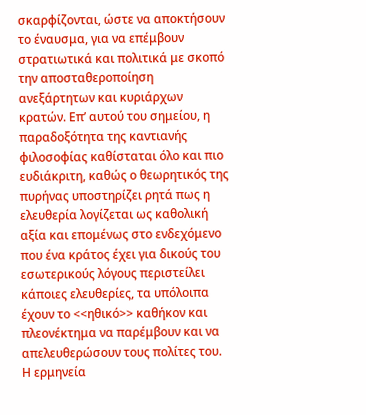σκαρφίζονται, ώστε να αποκτήσουν το έναυσμα, για να επέμβουν στρατιωτικά και πολιτικά με σκοπό την αποσταθεροποίηση ανεξάρτητων και κυριάρχων κρατών. Επ’ αυτού του σημείου, η παραδοξότητα της καντιανής φιλοσοφίας καθίσταται όλο και πιο ευδιάκριτη, καθώς ο θεωρητικός της πυρήνας υποστηρίζει ρητά πως η ελευθερία λογίζεται ως καθολική αξία και επομένως στο ενδεχόμενο που ένα κράτος έχει για δικούς του εσωτερικούς λόγους περιστείλει κάποιες ελευθερίες, τα υπόλοιπα έχουν το <<ηθικό>> καθήκον και πλεονέκτημα να παρέμβουν και να απελευθερώσουν τους πολίτες του. Η ερμηνεία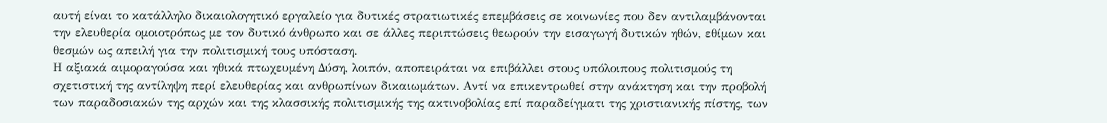αυτή είναι το κατάλληλο δικαιολογητικό εργαλείο για δυτικές στρατιωτικές επεμβάσεις σε κοινωνίες που δεν αντιλαμβάνονται την ελευθερία ομοιοτρόπως με τον δυτικό άνθρωπο και σε άλλες περιπτώσεις θεωρούν την εισαγωγή δυτικών ηθών, εθίμων και θεσμών ως απειλή για την πολιτισμική τους υπόσταση.
Η αξιακά αιμοραγούσα και ηθικά πτωχευμένη Δύση, λοιπόν, αποπειράται να επιβάλλει στους υπόλοιπους πολιτισμούς τη σχετιστική της αντίληψη περί ελευθερίας και ανθρωπίνων δικαιωμάτων. Αντί να επικεντρωθεί στην ανάκτηση και την προβολή των παραδοσιακών της αρχών και της κλασσικής πολιτισμικής της ακτινοβολίας επί παραδείγματι της χριστιανικής πίστης, των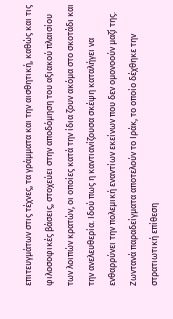επιτευγμάτων στις τέχνες, τα γράμματα και την αισθητική, καθώς και τις φιλοσοφικές βάσεις, στοχεύει στην αποδόμηση του αξιακού πλαισίου των λοιπών κρατών, οι οποίες κατά την ίδια ζουν ακόμα στο σκοτάδι και την ανελευθερία. Ιδού πως η καντιανίζουσα σκέψη καταλήγει να ενθαρρύνει την πολεμική εναντίων εκείνων που δεν ομονοούν μαζί της. Ζωντανά παραδείγματα αποτελούν το Ιράκ, το οποίο δέχθηκε την στρατιωτική επίθεση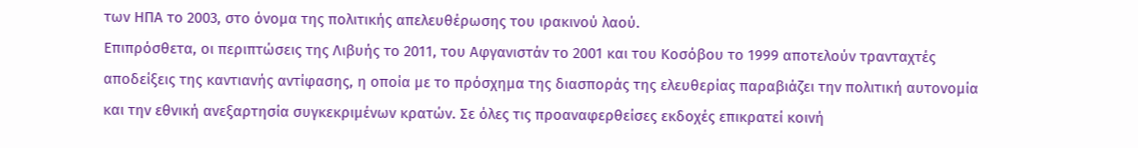των ΗΠΑ το 2003, στο όνομα της πολιτικής απελευθέρωσης του ιρακινού λαού.
Επιπρόσθετα, οι περιπτώσεις της Λιβυής το 2011, του Αφγανιστάν το 2001 και του Κοσόβου το 1999 αποτελούν τρανταχτές αποδείξεις της καντιανής αντίφασης, η οποία με το πρόσχημα της διασποράς της ελευθερίας παραβιάζει την πολιτική αυτονομία και την εθνική ανεξαρτησία συγκεκριμένων κρατών. Σε όλες τις προαναφερθείσες εκδοχές επικρατεί κοινή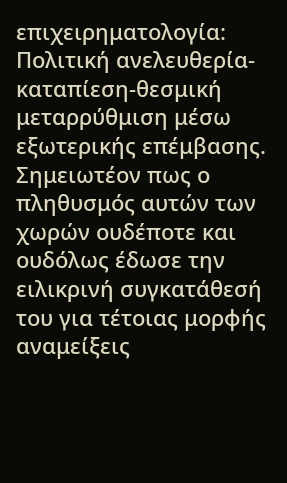επιχειρηματολογία: Πολιτική ανελευθερία-καταπίεση-θεσμική μεταρρύθμιση μέσω εξωτερικής επέμβασης. Σημειωτέον πως ο πληθυσμός αυτών των χωρών ουδέποτε και ουδόλως έδωσε την ειλικρινή συγκατάθεσή του για τέτοιας μορφής αναμείξεις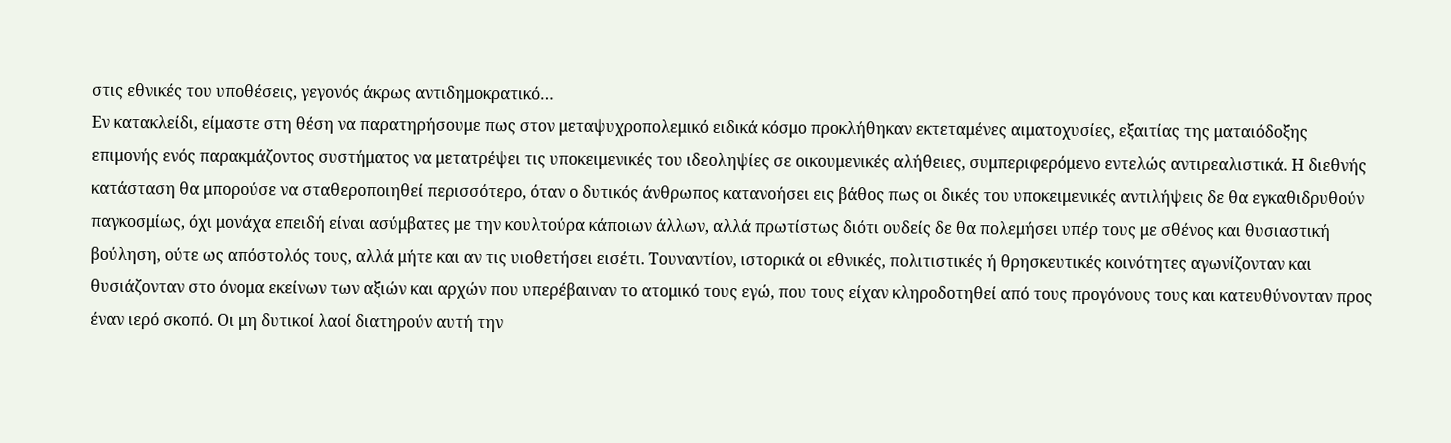στις εθνικές του υποθέσεις, γεγονός άκρως αντιδημοκρατικό…
Εν κατακλείδι, είμαστε στη θέση να παρατηρήσουμε πως στον μεταψυχροπολεμικό ειδικά κόσμο προκλήθηκαν εκτεταμένες αιματοχυσίες, εξαιτίας της ματαιόδοξης επιμονής ενός παρακμάζοντος συστήματος να μετατρέψει τις υποκειμενικές του ιδεοληψίες σε οικουμενικές αλήθειες, συμπεριφερόμενο εντελώς αντιρεαλιστικά. Η διεθνής κατάσταση θα μπορούσε να σταθεροποιηθεί περισσότερο, όταν ο δυτικός άνθρωπος κατανοήσει εις βάθος πως οι δικές του υποκειμενικές αντιλήψεις δε θα εγκαθιδρυθούν παγκοσμίως, όχι μονάχα επειδή είναι ασύμβατες με την κουλτούρα κάποιων άλλων, αλλά πρωτίστως διότι ουδείς δε θα πολεμήσει υπέρ τους με σθένος και θυσιαστική βούληση, ούτε ως απόστολός τους, αλλά μήτε και αν τις υιοθετήσει εισέτι. Τουναντίον, ιστορικά οι εθνικές, πολιτιστικές ή θρησκευτικές κοινότητες αγωνίζονταν και θυσιάζονταν στο όνομα εκείνων των αξιών και αρχών που υπερέβαιναν το ατομικό τους εγώ, που τους είχαν κληροδοτηθεί από τους προγόνους τους και κατευθύνονταν προς έναν ιερό σκοπό. Οι μη δυτικοί λαοί διατηρούν αυτή την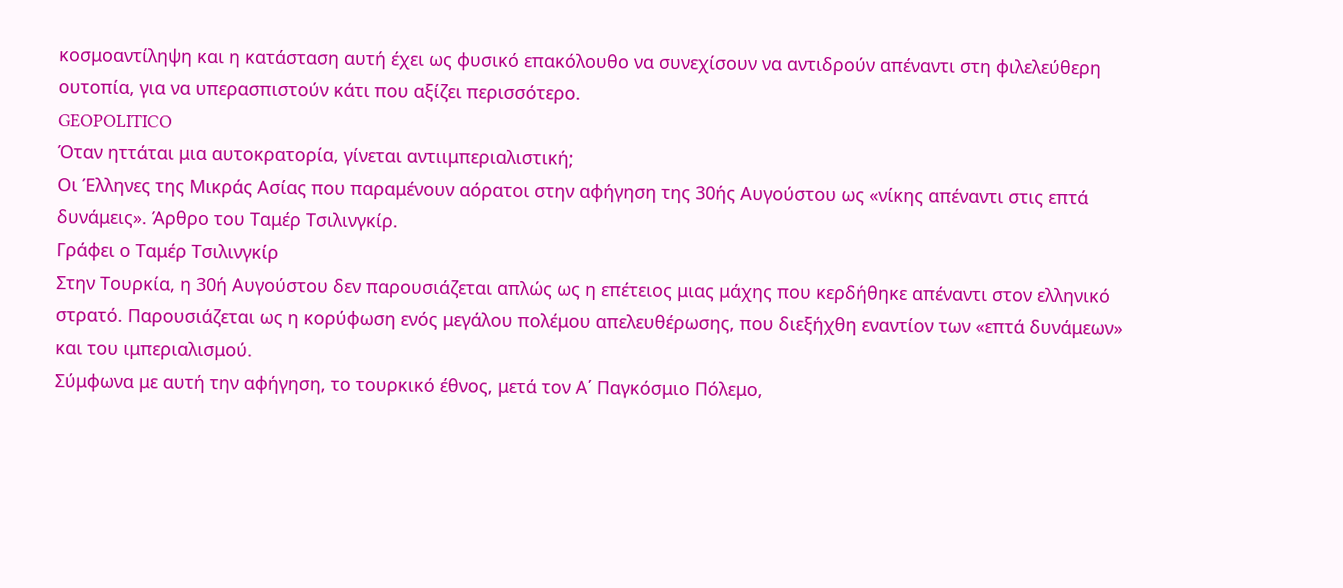κοσμοαντίληψη και η κατάσταση αυτή έχει ως φυσικό επακόλουθο να συνεχίσουν να αντιδρούν απέναντι στη φιλελεύθερη ουτοπία, για να υπερασπιστούν κάτι που αξίζει περισσότερο.
GEOPOLITICO
Όταν ηττάται μια αυτοκρατορία, γίνεται αντιιμπεριαλιστική;
Οι Έλληνες της Μικράς Ασίας που παραμένουν αόρατοι στην αφήγηση της 30ής Αυγούστου ως «νίκης απέναντι στις επτά δυνάμεις». Άρθρο του Ταμέρ Τσιλινγκίρ.
Γράφει ο Ταμέρ Τσιλινγκίρ
Στην Τουρκία, η 30ή Αυγούστου δεν παρουσιάζεται απλώς ως η επέτειος μιας μάχης που κερδήθηκε απέναντι στον ελληνικό στρατό. Παρουσιάζεται ως η κορύφωση ενός μεγάλου πολέμου απελευθέρωσης, που διεξήχθη εναντίον των «επτά δυνάμεων» και του ιμπεριαλισμού.
Σύμφωνα με αυτή την αφήγηση, το τουρκικό έθνος, μετά τον Α΄ Παγκόσμιο Πόλεμο,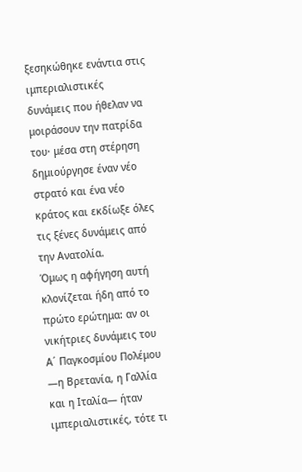ξεσηκώθηκε ενάντια στις ιμπεριαλιστικές δυνάμεις που ήθελαν να μοιράσουν την πατρίδα του· μέσα στη στέρηση δημιούργησε έναν νέο στρατό και ένα νέο κράτος και εκδίωξε όλες τις ξένες δυνάμεις από την Ανατολία.
Όμως η αφήγηση αυτή κλονίζεται ήδη από το πρώτο ερώτημα: αν οι νικήτριες δυνάμεις του Α΄ Παγκοσμίου Πολέμου —η Βρετανία, η Γαλλία και η Ιταλία— ήταν ιμπεριαλιστικές, τότε τι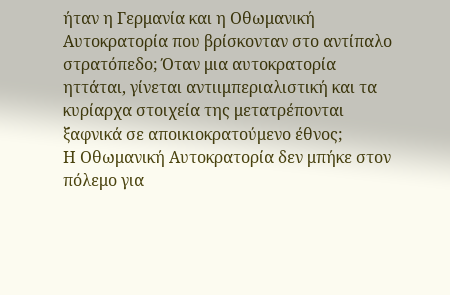ήταν η Γερμανία και η Οθωμανική Αυτοκρατορία που βρίσκονταν στο αντίπαλο στρατόπεδο; Όταν μια αυτοκρατορία ηττάται, γίνεται αντιιμπεριαλιστική και τα κυρίαρχα στοιχεία της μετατρέπονται ξαφνικά σε αποικιοκρατούμενο έθνος;
Η Οθωμανική Αυτοκρατορία δεν μπήκε στον πόλεμο για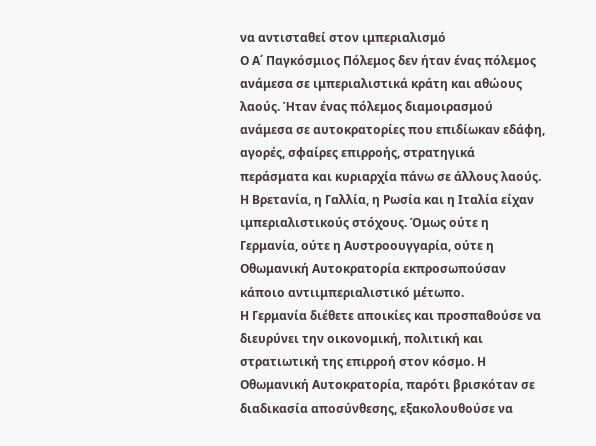να αντισταθεί στον ιμπεριαλισμό
Ο Α΄ Παγκόσμιος Πόλεμος δεν ήταν ένας πόλεμος ανάμεσα σε ιμπεριαλιστικά κράτη και αθώους λαούς. Ήταν ένας πόλεμος διαμοιρασμού ανάμεσα σε αυτοκρατορίες που επιδίωκαν εδάφη, αγορές, σφαίρες επιρροής, στρατηγικά περάσματα και κυριαρχία πάνω σε άλλους λαούς.
Η Βρετανία, η Γαλλία, η Ρωσία και η Ιταλία είχαν ιμπεριαλιστικούς στόχους. Όμως ούτε η Γερμανία, ούτε η Αυστροουγγαρία, ούτε η Οθωμανική Αυτοκρατορία εκπροσωπούσαν κάποιο αντιιμπεριαλιστικό μέτωπο.
Η Γερμανία διέθετε αποικίες και προσπαθούσε να διευρύνει την οικονομική, πολιτική και στρατιωτική της επιρροή στον κόσμο. Η Οθωμανική Αυτοκρατορία, παρότι βρισκόταν σε διαδικασία αποσύνθεσης, εξακολουθούσε να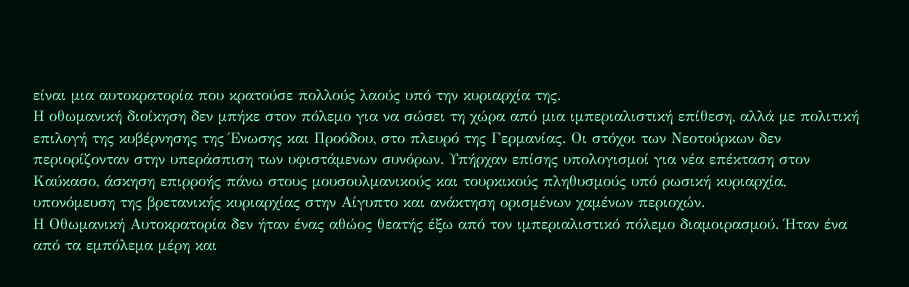είναι μια αυτοκρατορία που κρατούσε πολλούς λαούς υπό την κυριαρχία της.
Η οθωμανική διοίκηση δεν μπήκε στον πόλεμο για να σώσει τη χώρα από μια ιμπεριαλιστική επίθεση, αλλά με πολιτική επιλογή της κυβέρνησης της Ένωσης και Προόδου, στο πλευρό της Γερμανίας. Οι στόχοι των Νεοτούρκων δεν περιορίζονταν στην υπεράσπιση των υφιστάμενων συνόρων. Υπήρχαν επίσης υπολογισμοί για νέα επέκταση στον Καύκασο, άσκηση επιρροής πάνω στους μουσουλμανικούς και τουρκικούς πληθυσμούς υπό ρωσική κυριαρχία, υπονόμευση της βρετανικής κυριαρχίας στην Αίγυπτο και ανάκτηση ορισμένων χαμένων περιοχών.
Η Οθωμανική Αυτοκρατορία δεν ήταν ένας αθώος θεατής έξω από τον ιμπεριαλιστικό πόλεμο διαμοιρασμού. Ήταν ένα από τα εμπόλεμα μέρη και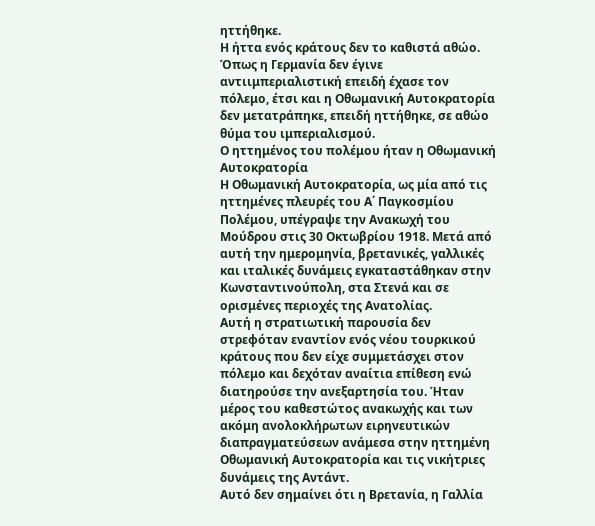ηττήθηκε.
Η ήττα ενός κράτους δεν το καθιστά αθώο. Όπως η Γερμανία δεν έγινε αντιιμπεριαλιστική επειδή έχασε τον πόλεμο, έτσι και η Οθωμανική Αυτοκρατορία δεν μετατράπηκε, επειδή ηττήθηκε, σε αθώο θύμα του ιμπεριαλισμού.
Ο ηττημένος του πολέμου ήταν η Οθωμανική Αυτοκρατορία
Η Οθωμανική Αυτοκρατορία, ως μία από τις ηττημένες πλευρές του Α΄ Παγκοσμίου Πολέμου, υπέγραψε την Ανακωχή του Μούδρου στις 30 Οκτωβρίου 1918. Μετά από αυτή την ημερομηνία, βρετανικές, γαλλικές και ιταλικές δυνάμεις εγκαταστάθηκαν στην Κωνσταντινούπολη, στα Στενά και σε ορισμένες περιοχές της Ανατολίας.
Αυτή η στρατιωτική παρουσία δεν στρεφόταν εναντίον ενός νέου τουρκικού κράτους που δεν είχε συμμετάσχει στον πόλεμο και δεχόταν αναίτια επίθεση ενώ διατηρούσε την ανεξαρτησία του. Ήταν μέρος του καθεστώτος ανακωχής και των ακόμη ανολοκλήρωτων ειρηνευτικών διαπραγματεύσεων ανάμεσα στην ηττημένη Οθωμανική Αυτοκρατορία και τις νικήτριες δυνάμεις της Αντάντ.
Αυτό δεν σημαίνει ότι η Βρετανία, η Γαλλία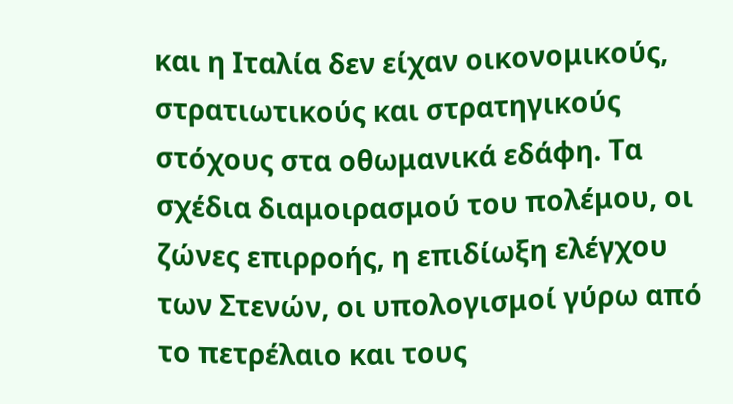και η Ιταλία δεν είχαν οικονομικούς, στρατιωτικούς και στρατηγικούς στόχους στα οθωμανικά εδάφη. Τα σχέδια διαμοιρασμού του πολέμου, οι ζώνες επιρροής, η επιδίωξη ελέγχου των Στενών, οι υπολογισμοί γύρω από το πετρέλαιο και τους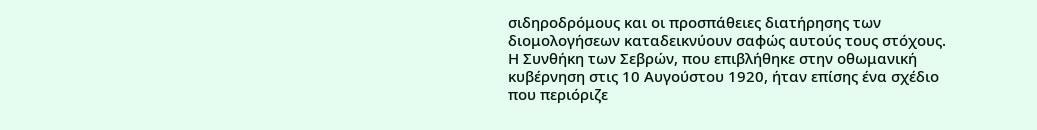σιδηροδρόμους και οι προσπάθειες διατήρησης των διομολογήσεων καταδεικνύουν σαφώς αυτούς τους στόχους.
Η Συνθήκη των Σεβρών, που επιβλήθηκε στην οθωμανική κυβέρνηση στις 10 Αυγούστου 1920, ήταν επίσης ένα σχέδιο που περιόριζε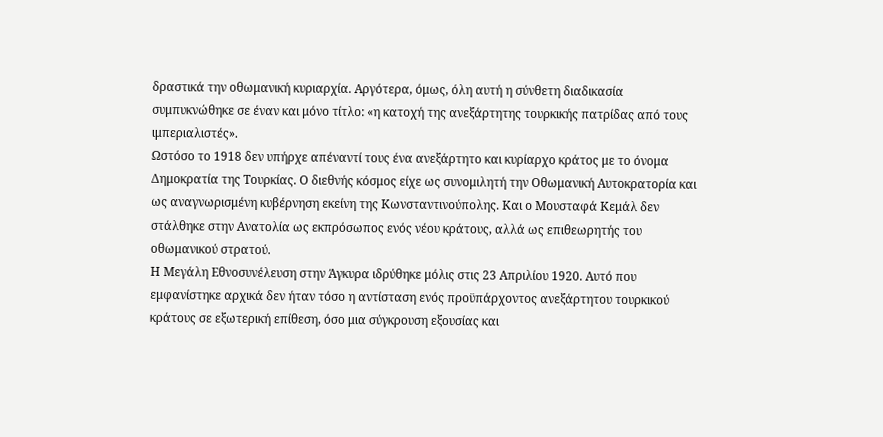δραστικά την οθωμανική κυριαρχία. Αργότερα, όμως, όλη αυτή η σύνθετη διαδικασία συμπυκνώθηκε σε έναν και μόνο τίτλο: «η κατοχή της ανεξάρτητης τουρκικής πατρίδας από τους ιμπεριαλιστές».
Ωστόσο το 1918 δεν υπήρχε απέναντί τους ένα ανεξάρτητο και κυρίαρχο κράτος με το όνομα Δημοκρατία της Τουρκίας. Ο διεθνής κόσμος είχε ως συνομιλητή την Οθωμανική Αυτοκρατορία και ως αναγνωρισμένη κυβέρνηση εκείνη της Κωνσταντινούπολης. Και ο Μουσταφά Κεμάλ δεν στάλθηκε στην Ανατολία ως εκπρόσωπος ενός νέου κράτους, αλλά ως επιθεωρητής του οθωμανικού στρατού.
Η Μεγάλη Εθνοσυνέλευση στην Άγκυρα ιδρύθηκε μόλις στις 23 Απριλίου 1920. Αυτό που εμφανίστηκε αρχικά δεν ήταν τόσο η αντίσταση ενός προϋπάρχοντος ανεξάρτητου τουρκικού κράτους σε εξωτερική επίθεση, όσο μια σύγκρουση εξουσίας και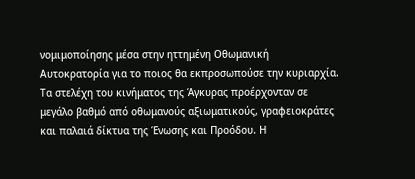νομιμοποίησης μέσα στην ηττημένη Οθωμανική Αυτοκρατορία για το ποιος θα εκπροσωπούσε την κυριαρχία.
Τα στελέχη του κινήματος της Άγκυρας προέρχονταν σε μεγάλο βαθμό από οθωμανούς αξιωματικούς, γραφειοκράτες και παλαιά δίκτυα της Ένωσης και Προόδου. Η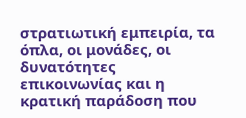στρατιωτική εμπειρία, τα όπλα, οι μονάδες, οι δυνατότητες επικοινωνίας και η κρατική παράδοση που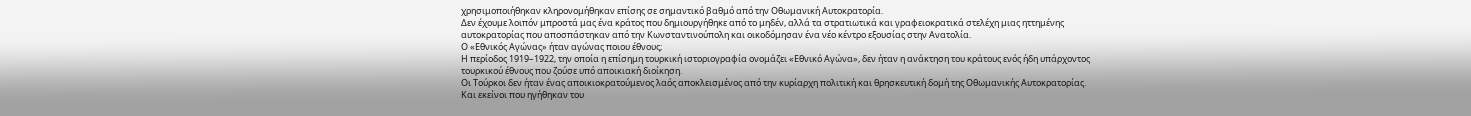χρησιμοποιήθηκαν κληρονομήθηκαν επίσης σε σημαντικό βαθμό από την Οθωμανική Αυτοκρατορία.
Δεν έχουμε λοιπόν μπροστά μας ένα κράτος που δημιουργήθηκε από το μηδέν, αλλά τα στρατιωτικά και γραφειοκρατικά στελέχη μιας ηττημένης αυτοκρατορίας που αποσπάστηκαν από την Κωνσταντινούπολη και οικοδόμησαν ένα νέο κέντρο εξουσίας στην Ανατολία.
Ο «Εθνικός Αγώνας» ήταν αγώνας ποιου έθνους;
Η περίοδος 1919–1922, την οποία η επίσημη τουρκική ιστοριογραφία ονομάζει «Εθνικό Αγώνα», δεν ήταν η ανάκτηση του κράτους ενός ήδη υπάρχοντος τουρκικού έθνους που ζούσε υπό αποικιακή διοίκηση.
Οι Τούρκοι δεν ήταν ένας αποικιοκρατούμενος λαός αποκλεισμένος από την κυρίαρχη πολιτική και θρησκευτική δομή της Οθωμανικής Αυτοκρατορίας. Και εκείνοι που ηγήθηκαν του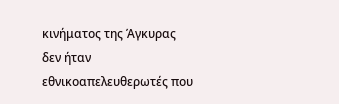κινήματος της Άγκυρας δεν ήταν εθνικοαπελευθερωτές που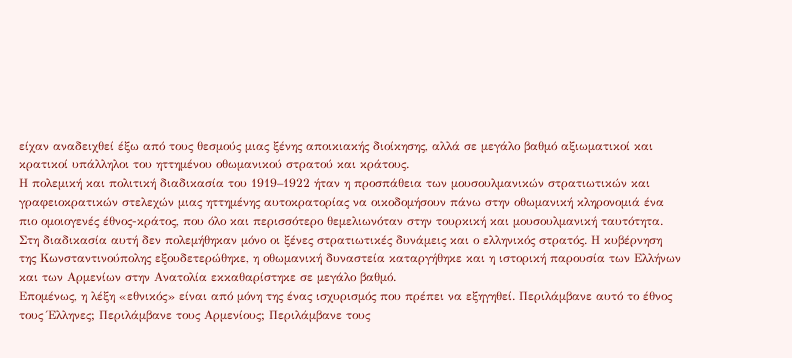είχαν αναδειχθεί έξω από τους θεσμούς μιας ξένης αποικιακής διοίκησης, αλλά σε μεγάλο βαθμό αξιωματικοί και κρατικοί υπάλληλοι του ηττημένου οθωμανικού στρατού και κράτους.
Η πολεμική και πολιτική διαδικασία του 1919–1922 ήταν η προσπάθεια των μουσουλμανικών στρατιωτικών και γραφειοκρατικών στελεχών μιας ηττημένης αυτοκρατορίας να οικοδομήσουν πάνω στην οθωμανική κληρονομιά ένα πιο ομοιογενές έθνος-κράτος, που όλο και περισσότερο θεμελιωνόταν στην τουρκική και μουσουλμανική ταυτότητα.
Στη διαδικασία αυτή δεν πολεμήθηκαν μόνο οι ξένες στρατιωτικές δυνάμεις και ο ελληνικός στρατός. Η κυβέρνηση της Κωνσταντινούπολης εξουδετερώθηκε, η οθωμανική δυναστεία καταργήθηκε και η ιστορική παρουσία των Ελλήνων και των Αρμενίων στην Ανατολία εκκαθαρίστηκε σε μεγάλο βαθμό.
Επομένως, η λέξη «εθνικός» είναι από μόνη της ένας ισχυρισμός που πρέπει να εξηγηθεί. Περιλάμβανε αυτό το έθνος τους Έλληνες; Περιλάμβανε τους Αρμενίους; Περιλάμβανε τους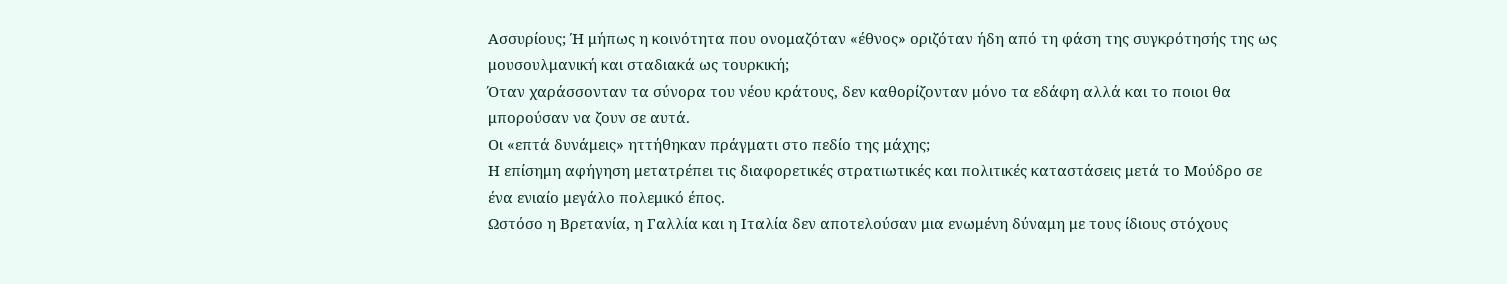Ασσυρίους; Ή μήπως η κοινότητα που ονομαζόταν «έθνος» οριζόταν ήδη από τη φάση της συγκρότησής της ως μουσουλμανική και σταδιακά ως τουρκική;
Όταν χαράσσονταν τα σύνορα του νέου κράτους, δεν καθορίζονταν μόνο τα εδάφη αλλά και το ποιοι θα μπορούσαν να ζουν σε αυτά.
Οι «επτά δυνάμεις» ηττήθηκαν πράγματι στο πεδίο της μάχης;
Η επίσημη αφήγηση μετατρέπει τις διαφορετικές στρατιωτικές και πολιτικές καταστάσεις μετά το Μούδρο σε ένα ενιαίο μεγάλο πολεμικό έπος.
Ωστόσο η Βρετανία, η Γαλλία και η Ιταλία δεν αποτελούσαν μια ενωμένη δύναμη με τους ίδιους στόχους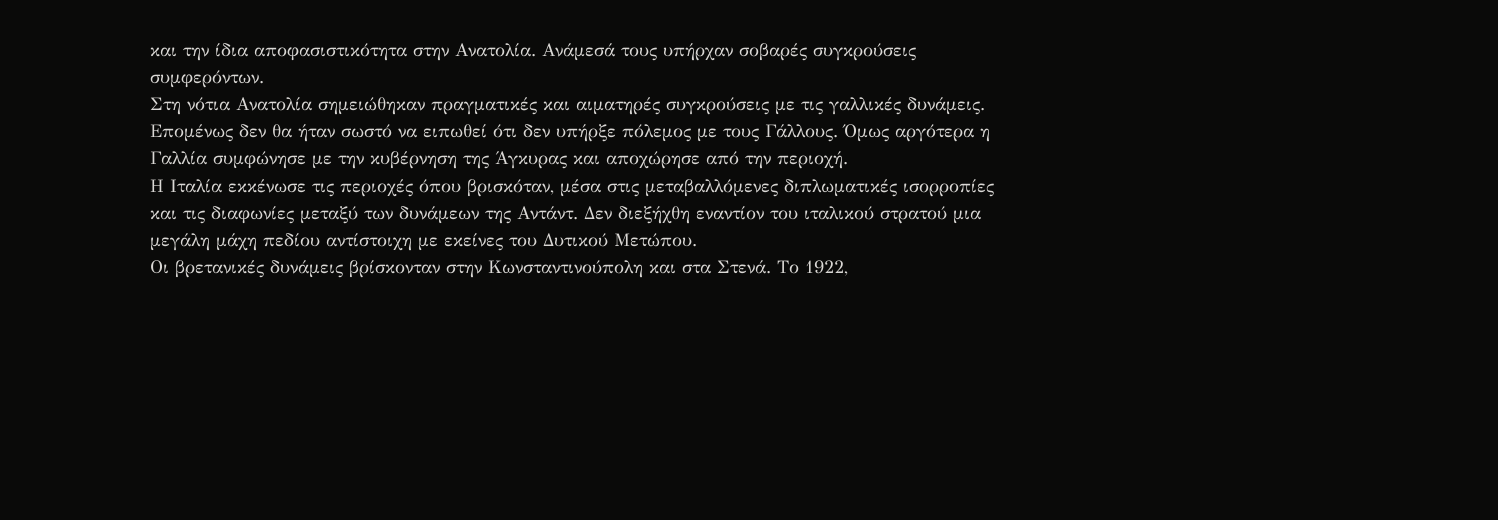και την ίδια αποφασιστικότητα στην Ανατολία. Ανάμεσά τους υπήρχαν σοβαρές συγκρούσεις συμφερόντων.
Στη νότια Ανατολία σημειώθηκαν πραγματικές και αιματηρές συγκρούσεις με τις γαλλικές δυνάμεις. Επομένως δεν θα ήταν σωστό να ειπωθεί ότι δεν υπήρξε πόλεμος με τους Γάλλους. Όμως αργότερα η Γαλλία συμφώνησε με την κυβέρνηση της Άγκυρας και αποχώρησε από την περιοχή.
Η Ιταλία εκκένωσε τις περιοχές όπου βρισκόταν, μέσα στις μεταβαλλόμενες διπλωματικές ισορροπίες και τις διαφωνίες μεταξύ των δυνάμεων της Αντάντ. Δεν διεξήχθη εναντίον του ιταλικού στρατού μια μεγάλη μάχη πεδίου αντίστοιχη με εκείνες του Δυτικού Μετώπου.
Οι βρετανικές δυνάμεις βρίσκονταν στην Κωνσταντινούπολη και στα Στενά. Το 1922,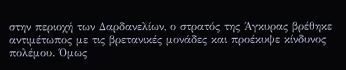στην περιοχή των Δαρδανελίων, ο στρατός της Άγκυρας βρέθηκε αντιμέτωπος με τις βρετανικές μονάδες και προέκυψε κίνδυνος πολέμου. Όμως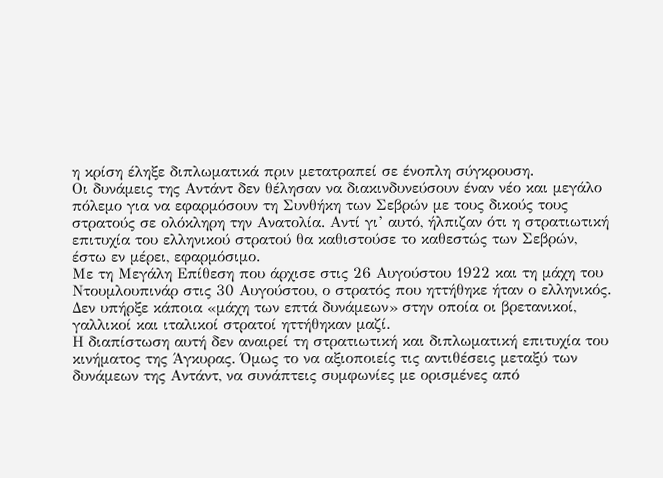η κρίση έληξε διπλωματικά πριν μετατραπεί σε ένοπλη σύγκρουση.
Οι δυνάμεις της Αντάντ δεν θέλησαν να διακινδυνεύσουν έναν νέο και μεγάλο πόλεμο για να εφαρμόσουν τη Συνθήκη των Σεβρών με τους δικούς τους στρατούς σε ολόκληρη την Ανατολία. Αντί γι’ αυτό, ήλπιζαν ότι η στρατιωτική επιτυχία του ελληνικού στρατού θα καθιστούσε το καθεστώς των Σεβρών, έστω εν μέρει, εφαρμόσιμο.
Με τη Μεγάλη Επίθεση που άρχισε στις 26 Αυγούστου 1922 και τη μάχη του Ντουμλουπινάρ στις 30 Αυγούστου, ο στρατός που ηττήθηκε ήταν ο ελληνικός. Δεν υπήρξε κάποια «μάχη των επτά δυνάμεων» στην οποία οι βρετανικοί, γαλλικοί και ιταλικοί στρατοί ηττήθηκαν μαζί.
Η διαπίστωση αυτή δεν αναιρεί τη στρατιωτική και διπλωματική επιτυχία του κινήματος της Άγκυρας. Όμως το να αξιοποιείς τις αντιθέσεις μεταξύ των δυνάμεων της Αντάντ, να συνάπτεις συμφωνίες με ορισμένες από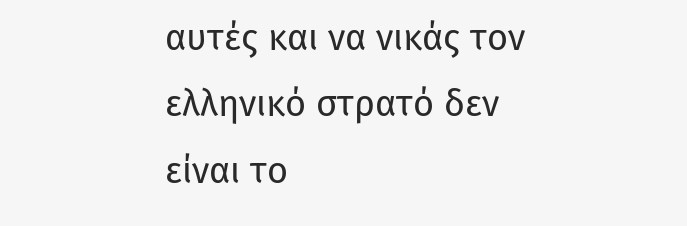αυτές και να νικάς τον ελληνικό στρατό δεν είναι το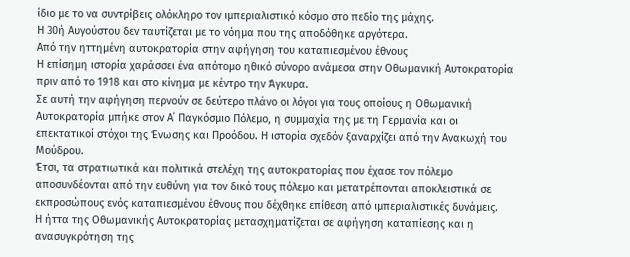ίδιο με το να συντρίβεις ολόκληρο τον ιμπεριαλιστικό κόσμο στο πεδίο της μάχης.
Η 30ή Αυγούστου δεν ταυτίζεται με το νόημα που της αποδόθηκε αργότερα.
Από την ηττημένη αυτοκρατορία στην αφήγηση του καταπιεσμένου έθνους
Η επίσημη ιστορία χαράσσει ένα απότομο ηθικό σύνορο ανάμεσα στην Οθωμανική Αυτοκρατορία πριν από το 1918 και στο κίνημα με κέντρο την Άγκυρα.
Σε αυτή την αφήγηση περνούν σε δεύτερο πλάνο οι λόγοι για τους οποίους η Οθωμανική Αυτοκρατορία μπήκε στον Α΄ Παγκόσμιο Πόλεμο, η συμμαχία της με τη Γερμανία και οι επεκτατικοί στόχοι της Ένωσης και Προόδου. Η ιστορία σχεδόν ξαναρχίζει από την Ανακωχή του Μούδρου.
Έτσι, τα στρατιωτικά και πολιτικά στελέχη της αυτοκρατορίας που έχασε τον πόλεμο αποσυνδέονται από την ευθύνη για τον δικό τους πόλεμο και μετατρέπονται αποκλειστικά σε εκπροσώπους ενός καταπιεσμένου έθνους που δέχθηκε επίθεση από ιμπεριαλιστικές δυνάμεις.
Η ήττα της Οθωμανικής Αυτοκρατορίας μετασχηματίζεται σε αφήγηση καταπίεσης και η ανασυγκρότηση της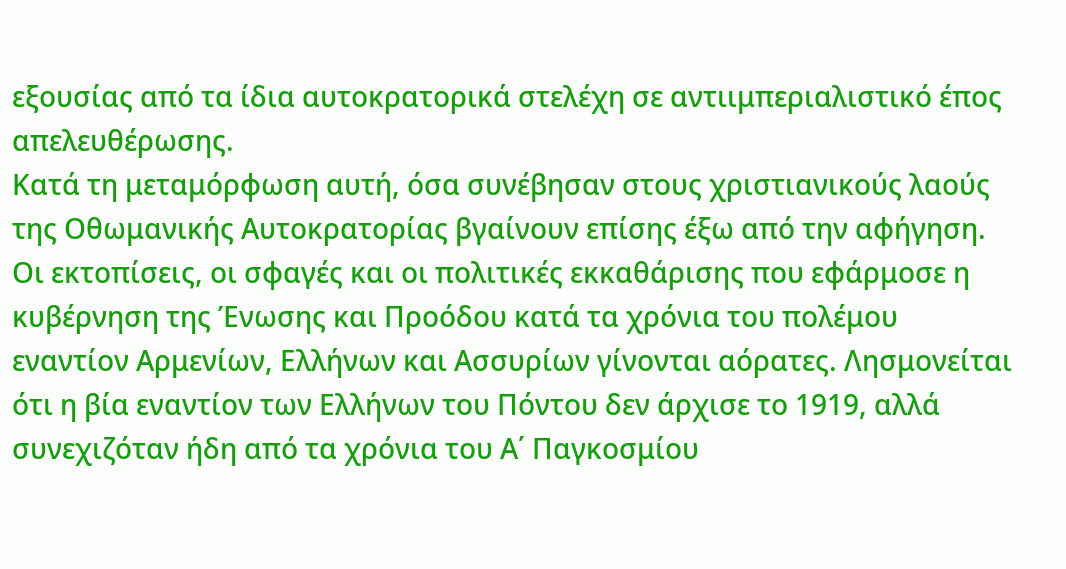εξουσίας από τα ίδια αυτοκρατορικά στελέχη σε αντιιμπεριαλιστικό έπος απελευθέρωσης.
Κατά τη μεταμόρφωση αυτή, όσα συνέβησαν στους χριστιανικούς λαούς της Οθωμανικής Αυτοκρατορίας βγαίνουν επίσης έξω από την αφήγηση.
Οι εκτοπίσεις, οι σφαγές και οι πολιτικές εκκαθάρισης που εφάρμοσε η κυβέρνηση της Ένωσης και Προόδου κατά τα χρόνια του πολέμου εναντίον Αρμενίων, Ελλήνων και Ασσυρίων γίνονται αόρατες. Λησμονείται ότι η βία εναντίον των Ελλήνων του Πόντου δεν άρχισε το 1919, αλλά συνεχιζόταν ήδη από τα χρόνια του Α΄ Παγκοσμίου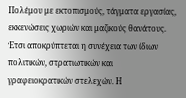Πολέμου με εκτοπισμούς, τάγματα εργασίας, εκκενώσεις χωριών και μαζικούς θανάτους.
Έτσι αποκρύπτεται η συνέχεια των ίδιων πολιτικών, στρατιωτικών και γραφειοκρατικών στελεχών. Η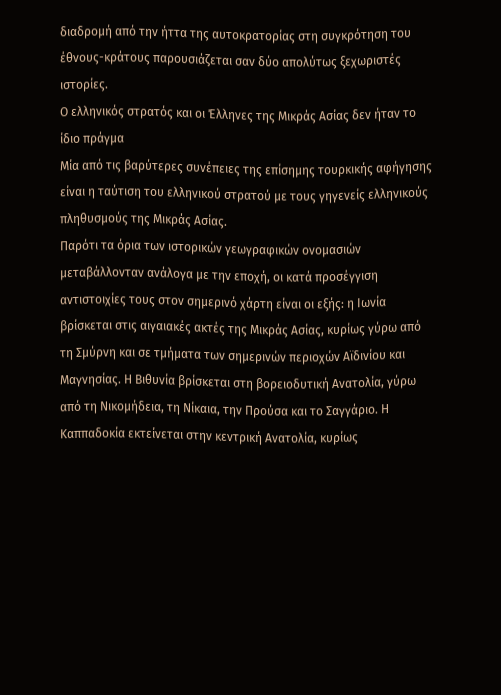διαδρομή από την ήττα της αυτοκρατορίας στη συγκρότηση του έθνους-κράτους παρουσιάζεται σαν δύο απολύτως ξεχωριστές ιστορίες.
Ο ελληνικός στρατός και οι Έλληνες της Μικράς Ασίας δεν ήταν το ίδιο πράγμα
Μία από τις βαρύτερες συνέπειες της επίσημης τουρκικής αφήγησης είναι η ταύτιση του ελληνικού στρατού με τους γηγενείς ελληνικούς πληθυσμούς της Μικράς Ασίας.
Παρότι τα όρια των ιστορικών γεωγραφικών ονομασιών μεταβάλλονταν ανάλογα με την εποχή, οι κατά προσέγγιση αντιστοιχίες τους στον σημερινό χάρτη είναι οι εξής: η Ιωνία βρίσκεται στις αιγαιακές ακτές της Μικράς Ασίας, κυρίως γύρω από τη Σμύρνη και σε τμήματα των σημερινών περιοχών Αϊδινίου και Μαγνησίας. Η Βιθυνία βρίσκεται στη βορειοδυτική Ανατολία, γύρω από τη Νικομήδεια, τη Νίκαια, την Προύσα και το Σαγγάριο. Η Καππαδοκία εκτείνεται στην κεντρική Ανατολία, κυρίως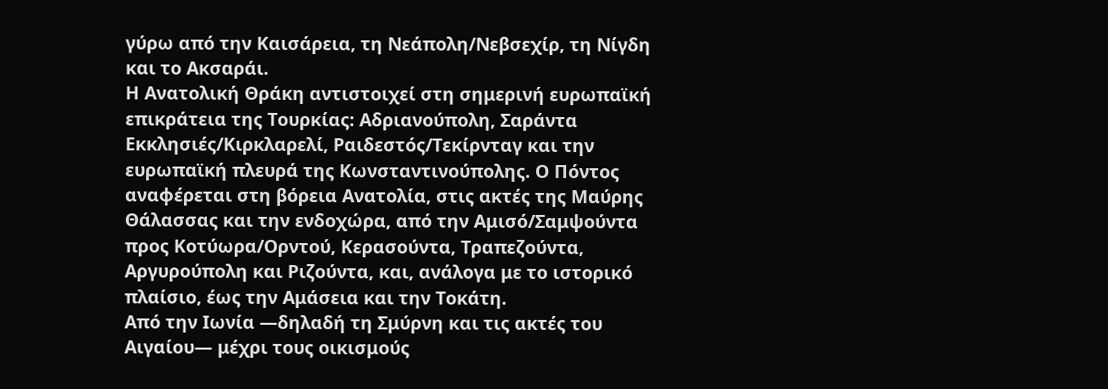γύρω από την Καισάρεια, τη Νεάπολη/Νεβσεχίρ, τη Νίγδη και το Ακσαράι.
Η Ανατολική Θράκη αντιστοιχεί στη σημερινή ευρωπαϊκή επικράτεια της Τουρκίας: Αδριανούπολη, Σαράντα Εκκλησιές/Κιρκλαρελί, Ραιδεστός/Τεκίρνταγ και την ευρωπαϊκή πλευρά της Κωνσταντινούπολης. Ο Πόντος αναφέρεται στη βόρεια Ανατολία, στις ακτές της Μαύρης Θάλασσας και την ενδοχώρα, από την Αμισό/Σαμψούντα προς Κοτύωρα/Ορντού, Κερασούντα, Τραπεζούντα, Αργυρούπολη και Ριζούντα, και, ανάλογα με το ιστορικό πλαίσιο, έως την Αμάσεια και την Τοκάτη.
Από την Ιωνία —δηλαδή τη Σμύρνη και τις ακτές του Αιγαίου— μέχρι τους οικισμούς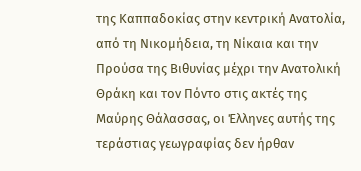της Καππαδοκίας στην κεντρική Ανατολία, από τη Νικομήδεια, τη Νίκαια και την Προύσα της Βιθυνίας μέχρι την Ανατολική Θράκη και τον Πόντο στις ακτές της Μαύρης Θάλασσας, οι Έλληνες αυτής της τεράστιας γεωγραφίας δεν ήρθαν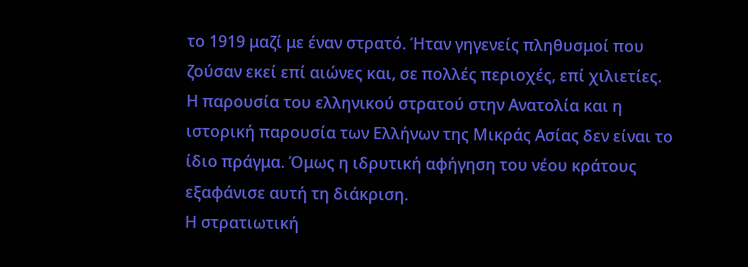το 1919 μαζί με έναν στρατό. Ήταν γηγενείς πληθυσμοί που ζούσαν εκεί επί αιώνες και, σε πολλές περιοχές, επί χιλιετίες.
Η παρουσία του ελληνικού στρατού στην Ανατολία και η ιστορική παρουσία των Ελλήνων της Μικράς Ασίας δεν είναι το ίδιο πράγμα. Όμως η ιδρυτική αφήγηση του νέου κράτους εξαφάνισε αυτή τη διάκριση.
Η στρατιωτική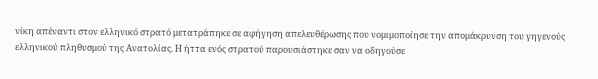νίκη απέναντι στον ελληνικό στρατό μετατράπηκε σε αφήγηση απελευθέρωσης που νομιμοποίησε την απομάκρυνση του γηγενούς ελληνικού πληθυσμού της Ανατολίας. Η ήττα ενός στρατού παρουσιάστηκε σαν να οδηγούσε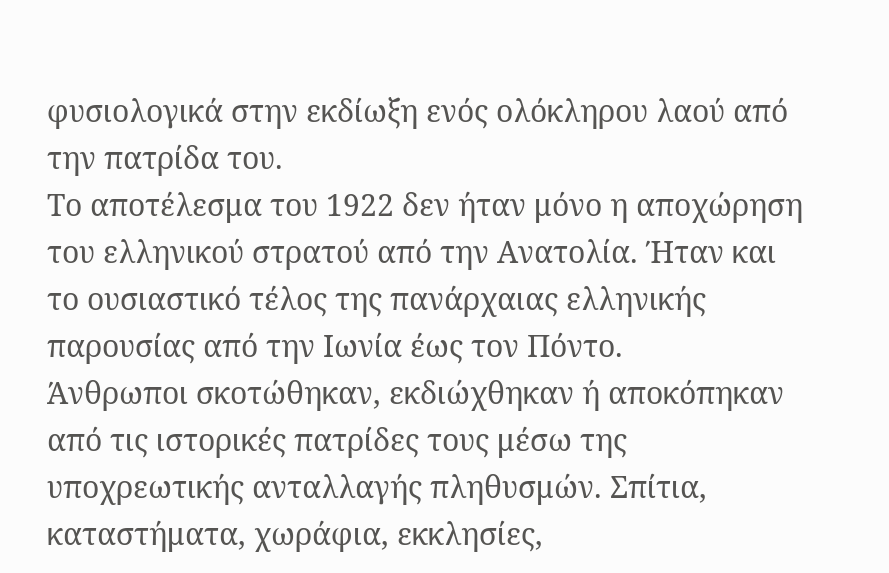φυσιολογικά στην εκδίωξη ενός ολόκληρου λαού από την πατρίδα του.
Το αποτέλεσμα του 1922 δεν ήταν μόνο η αποχώρηση του ελληνικού στρατού από την Ανατολία. Ήταν και το ουσιαστικό τέλος της πανάρχαιας ελληνικής παρουσίας από την Ιωνία έως τον Πόντο.
Άνθρωποι σκοτώθηκαν, εκδιώχθηκαν ή αποκόπηκαν από τις ιστορικές πατρίδες τους μέσω της υποχρεωτικής ανταλλαγής πληθυσμών. Σπίτια, καταστήματα, χωράφια, εκκλησίες,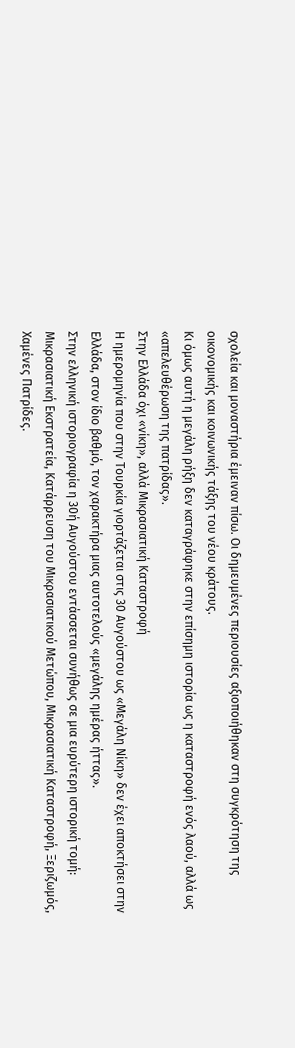σχολεία και μοναστήρια έμειναν πίσω. Οι δημευμένες περιουσίες αξιοποιήθηκαν στη συγκρότηση της οικονομικής και κοινωνικής τάξης του νέου κράτους.
Κι όμως αυτή η μεγάλη ρήξη δεν καταγράφηκε στην επίσημη ιστορία ως η καταστροφή ενός λαού, αλλά ως «απελευθέρωση της πατρίδας».
Στην Ελλάδα όχι «νίκη», αλλά Μικρασιατική Καταστροφή
Η ημερομηνία που στην Τουρκία γιορτάζεται στις 30 Αυγούστου ως «Μεγάλη Νίκη» δεν έχει αποκτήσει στην Ελλάδα, στον ίδιο βαθμό, τον χαρακτήρα μιας αυτοτελούς «μεγάλης ημέρας ήττας».
Στην ελληνική ιστοριογραφία η 30ή Αυγούστου εντάσσεται συνήθως σε μια ευρύτερη ιστορική τομή: Μικρασιατική Εκστρατεία, Κατάρρευση του Μικρασιατικού Μετώπου, Μικρασιατική Καταστροφή, Ξεριζωμός, Χαμένες Πατρίδες.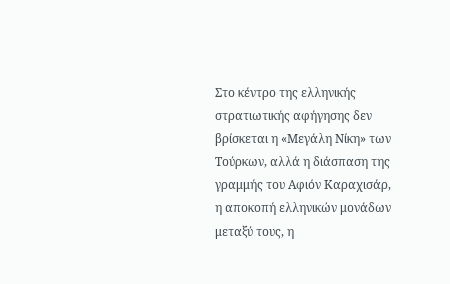Στο κέντρο της ελληνικής στρατιωτικής αφήγησης δεν βρίσκεται η «Μεγάλη Νίκη» των Τούρκων, αλλά η διάσπαση της γραμμής του Αφιόν Καραχισάρ, η αποκοπή ελληνικών μονάδων μεταξύ τους, η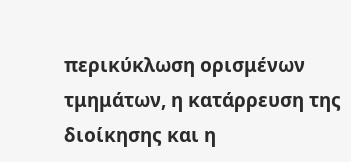περικύκλωση ορισμένων τμημάτων, η κατάρρευση της διοίκησης και η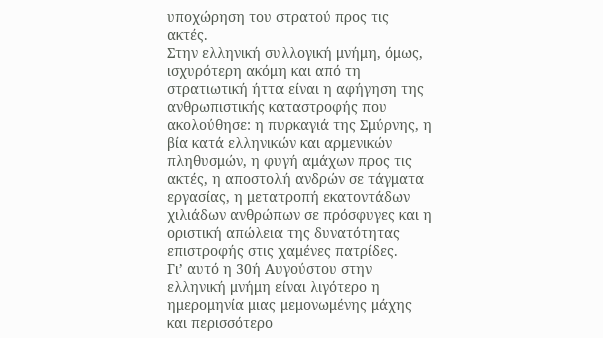υποχώρηση του στρατού προς τις ακτές.
Στην ελληνική συλλογική μνήμη, όμως, ισχυρότερη ακόμη και από τη στρατιωτική ήττα είναι η αφήγηση της ανθρωπιστικής καταστροφής που ακολούθησε: η πυρκαγιά της Σμύρνης, η βία κατά ελληνικών και αρμενικών πληθυσμών, η φυγή αμάχων προς τις ακτές, η αποστολή ανδρών σε τάγματα εργασίας, η μετατροπή εκατοντάδων χιλιάδων ανθρώπων σε πρόσφυγες και η οριστική απώλεια της δυνατότητας επιστροφής στις χαμένες πατρίδες.
Γι’ αυτό η 30ή Αυγούστου στην ελληνική μνήμη είναι λιγότερο η ημερομηνία μιας μεμονωμένης μάχης και περισσότερο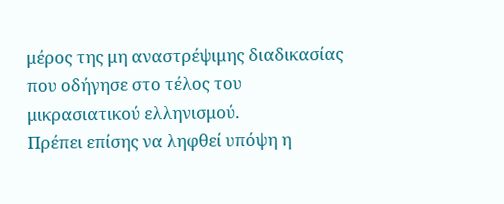μέρος της μη αναστρέψιμης διαδικασίας που οδήγησε στο τέλος του μικρασιατικού ελληνισμού.
Πρέπει επίσης να ληφθεί υπόψη η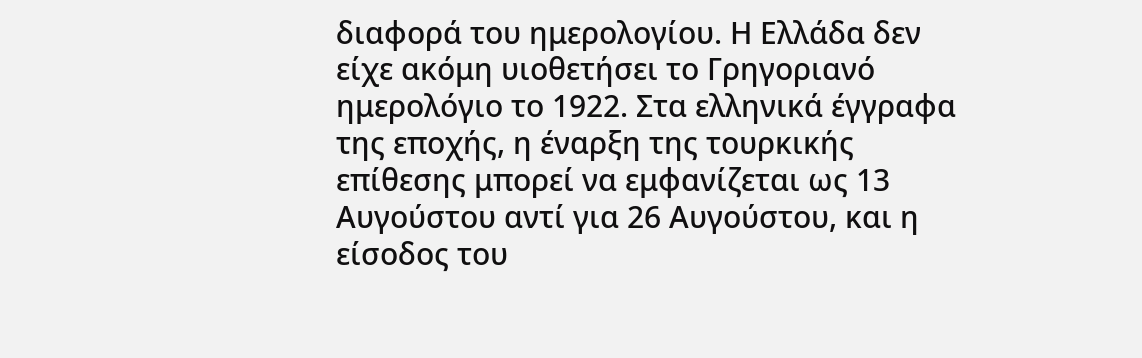διαφορά του ημερολογίου. Η Ελλάδα δεν είχε ακόμη υιοθετήσει το Γρηγοριανό ημερολόγιο το 1922. Στα ελληνικά έγγραφα της εποχής, η έναρξη της τουρκικής επίθεσης μπορεί να εμφανίζεται ως 13 Αυγούστου αντί για 26 Αυγούστου, και η είσοδος του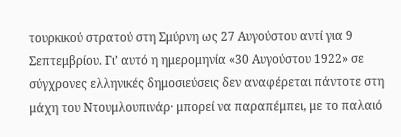τουρκικού στρατού στη Σμύρνη ως 27 Αυγούστου αντί για 9 Σεπτεμβρίου. Γι’ αυτό η ημερομηνία «30 Αυγούστου 1922» σε σύγχρονες ελληνικές δημοσιεύσεις δεν αναφέρεται πάντοτε στη μάχη του Ντουμλουπινάρ· μπορεί να παραπέμπει, με το παλαιό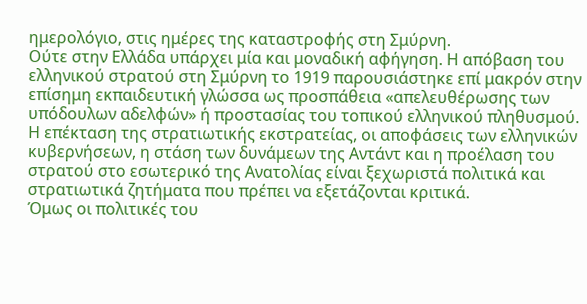ημερολόγιο, στις ημέρες της καταστροφής στη Σμύρνη.
Ούτε στην Ελλάδα υπάρχει μία και μοναδική αφήγηση. Η απόβαση του ελληνικού στρατού στη Σμύρνη το 1919 παρουσιάστηκε επί μακρόν στην επίσημη εκπαιδευτική γλώσσα ως προσπάθεια «απελευθέρωσης των υπόδουλων αδελφών» ή προστασίας του τοπικού ελληνικού πληθυσμού. Η επέκταση της στρατιωτικής εκστρατείας, οι αποφάσεις των ελληνικών κυβερνήσεων, η στάση των δυνάμεων της Αντάντ και η προέλαση του στρατού στο εσωτερικό της Ανατολίας είναι ξεχωριστά πολιτικά και στρατιωτικά ζητήματα που πρέπει να εξετάζονται κριτικά.
Όμως οι πολιτικές του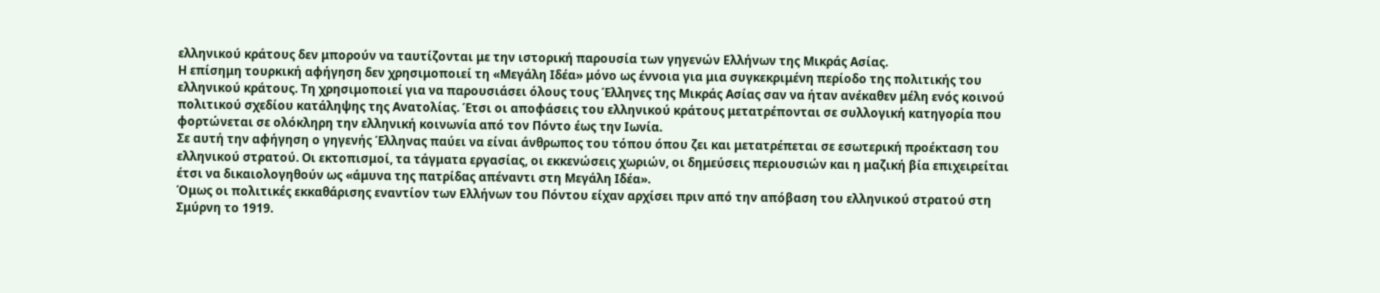ελληνικού κράτους δεν μπορούν να ταυτίζονται με την ιστορική παρουσία των γηγενών Ελλήνων της Μικράς Ασίας.
Η επίσημη τουρκική αφήγηση δεν χρησιμοποιεί τη «Μεγάλη Ιδέα» μόνο ως έννοια για μια συγκεκριμένη περίοδο της πολιτικής του ελληνικού κράτους. Τη χρησιμοποιεί για να παρουσιάσει όλους τους Έλληνες της Μικράς Ασίας σαν να ήταν ανέκαθεν μέλη ενός κοινού πολιτικού σχεδίου κατάληψης της Ανατολίας. Έτσι οι αποφάσεις του ελληνικού κράτους μετατρέπονται σε συλλογική κατηγορία που φορτώνεται σε ολόκληρη την ελληνική κοινωνία από τον Πόντο έως την Ιωνία.
Σε αυτή την αφήγηση ο γηγενής Έλληνας παύει να είναι άνθρωπος του τόπου όπου ζει και μετατρέπεται σε εσωτερική προέκταση του ελληνικού στρατού. Οι εκτοπισμοί, τα τάγματα εργασίας, οι εκκενώσεις χωριών, οι δημεύσεις περιουσιών και η μαζική βία επιχειρείται έτσι να δικαιολογηθούν ως «άμυνα της πατρίδας απέναντι στη Μεγάλη Ιδέα».
Όμως οι πολιτικές εκκαθάρισης εναντίον των Ελλήνων του Πόντου είχαν αρχίσει πριν από την απόβαση του ελληνικού στρατού στη Σμύρνη το 1919.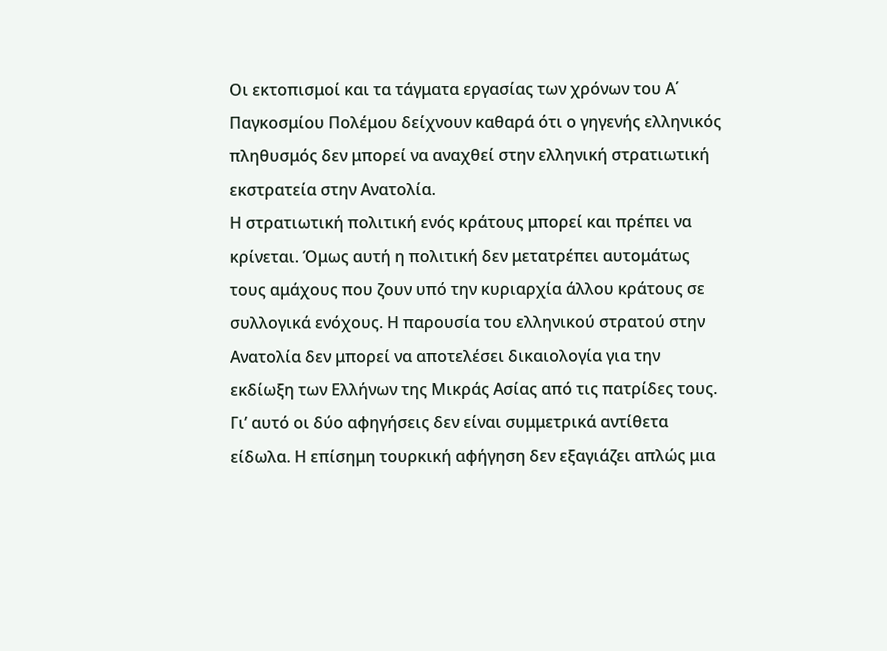Οι εκτοπισμοί και τα τάγματα εργασίας των χρόνων του Α΄ Παγκοσμίου Πολέμου δείχνουν καθαρά ότι ο γηγενής ελληνικός πληθυσμός δεν μπορεί να αναχθεί στην ελληνική στρατιωτική εκστρατεία στην Ανατολία.
Η στρατιωτική πολιτική ενός κράτους μπορεί και πρέπει να κρίνεται. Όμως αυτή η πολιτική δεν μετατρέπει αυτομάτως τους αμάχους που ζουν υπό την κυριαρχία άλλου κράτους σε συλλογικά ενόχους. Η παρουσία του ελληνικού στρατού στην Ανατολία δεν μπορεί να αποτελέσει δικαιολογία για την εκδίωξη των Ελλήνων της Μικράς Ασίας από τις πατρίδες τους.
Γι’ αυτό οι δύο αφηγήσεις δεν είναι συμμετρικά αντίθετα είδωλα. Η επίσημη τουρκική αφήγηση δεν εξαγιάζει απλώς μια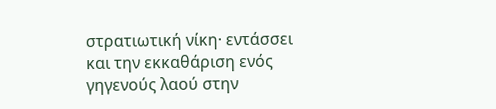στρατιωτική νίκη· εντάσσει και την εκκαθάριση ενός γηγενούς λαού στην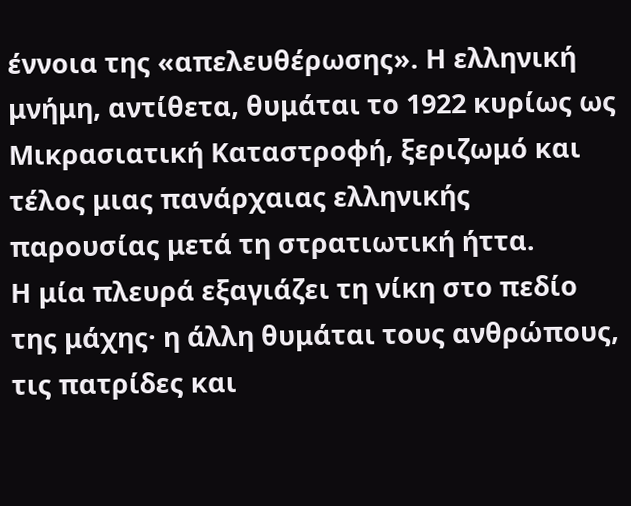έννοια της «απελευθέρωσης». Η ελληνική μνήμη, αντίθετα, θυμάται το 1922 κυρίως ως Μικρασιατική Καταστροφή, ξεριζωμό και τέλος μιας πανάρχαιας ελληνικής παρουσίας μετά τη στρατιωτική ήττα.
Η μία πλευρά εξαγιάζει τη νίκη στο πεδίο της μάχης· η άλλη θυμάται τους ανθρώπους, τις πατρίδες και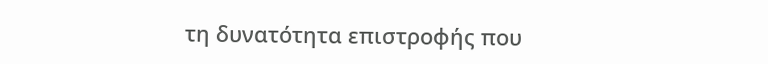τη δυνατότητα επιστροφής που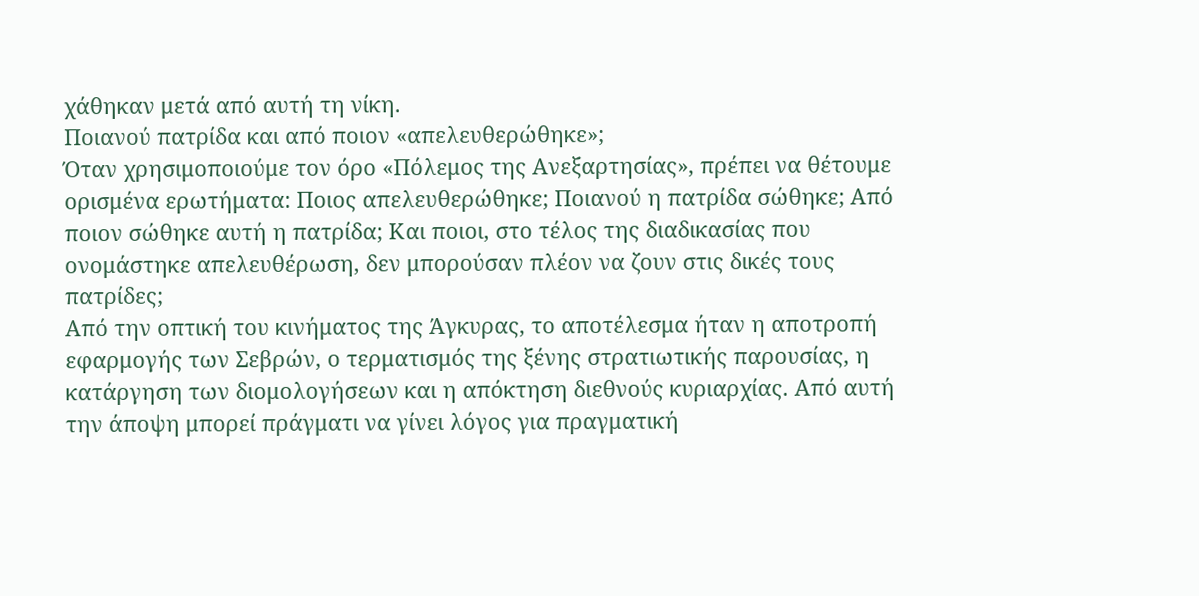χάθηκαν μετά από αυτή τη νίκη.
Ποιανού πατρίδα και από ποιον «απελευθερώθηκε»;
Όταν χρησιμοποιούμε τον όρο «Πόλεμος της Ανεξαρτησίας», πρέπει να θέτουμε ορισμένα ερωτήματα: Ποιος απελευθερώθηκε; Ποιανού η πατρίδα σώθηκε; Από ποιον σώθηκε αυτή η πατρίδα; Και ποιοι, στο τέλος της διαδικασίας που ονομάστηκε απελευθέρωση, δεν μπορούσαν πλέον να ζουν στις δικές τους πατρίδες;
Από την οπτική του κινήματος της Άγκυρας, το αποτέλεσμα ήταν η αποτροπή εφαρμογής των Σεβρών, ο τερματισμός της ξένης στρατιωτικής παρουσίας, η κατάργηση των διομολογήσεων και η απόκτηση διεθνούς κυριαρχίας. Από αυτή την άποψη μπορεί πράγματι να γίνει λόγος για πραγματική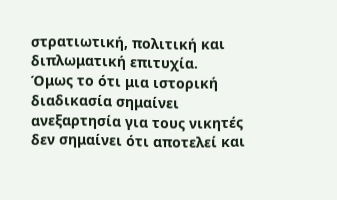στρατιωτική, πολιτική και διπλωματική επιτυχία.
Όμως το ότι μια ιστορική διαδικασία σημαίνει ανεξαρτησία για τους νικητές δεν σημαίνει ότι αποτελεί και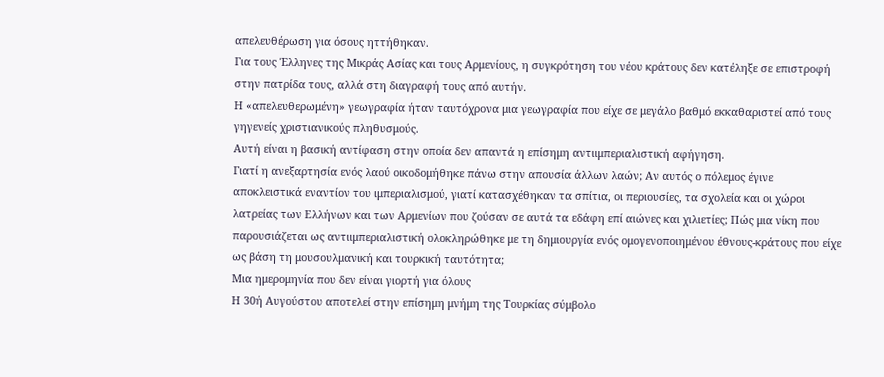απελευθέρωση για όσους ηττήθηκαν.
Για τους Έλληνες της Μικράς Ασίας και τους Αρμενίους, η συγκρότηση του νέου κράτους δεν κατέληξε σε επιστροφή στην πατρίδα τους, αλλά στη διαγραφή τους από αυτήν.
Η «απελευθερωμένη» γεωγραφία ήταν ταυτόχρονα μια γεωγραφία που είχε σε μεγάλο βαθμό εκκαθαριστεί από τους γηγενείς χριστιανικούς πληθυσμούς.
Αυτή είναι η βασική αντίφαση στην οποία δεν απαντά η επίσημη αντιιμπεριαλιστική αφήγηση.
Γιατί η ανεξαρτησία ενός λαού οικοδομήθηκε πάνω στην απουσία άλλων λαών; Αν αυτός ο πόλεμος έγινε αποκλειστικά εναντίον του ιμπεριαλισμού, γιατί κατασχέθηκαν τα σπίτια, οι περιουσίες, τα σχολεία και οι χώροι λατρείας των Ελλήνων και των Αρμενίων που ζούσαν σε αυτά τα εδάφη επί αιώνες και χιλιετίες; Πώς μια νίκη που παρουσιάζεται ως αντιιμπεριαλιστική ολοκληρώθηκε με τη δημιουργία ενός ομογενοποιημένου έθνους-κράτους που είχε ως βάση τη μουσουλμανική και τουρκική ταυτότητα;
Μια ημερομηνία που δεν είναι γιορτή για όλους
Η 30ή Αυγούστου αποτελεί στην επίσημη μνήμη της Τουρκίας σύμβολο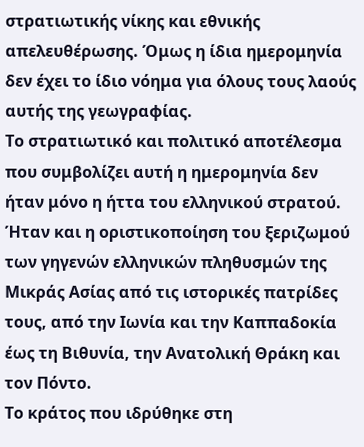στρατιωτικής νίκης και εθνικής απελευθέρωσης. Όμως η ίδια ημερομηνία δεν έχει το ίδιο νόημα για όλους τους λαούς αυτής της γεωγραφίας.
Το στρατιωτικό και πολιτικό αποτέλεσμα που συμβολίζει αυτή η ημερομηνία δεν ήταν μόνο η ήττα του ελληνικού στρατού. Ήταν και η οριστικοποίηση του ξεριζωμού των γηγενών ελληνικών πληθυσμών της Μικράς Ασίας από τις ιστορικές πατρίδες τους, από την Ιωνία και την Καππαδοκία έως τη Βιθυνία, την Ανατολική Θράκη και τον Πόντο.
Το κράτος που ιδρύθηκε στη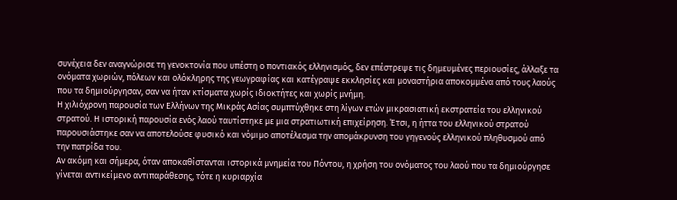συνέχεια δεν αναγνώρισε τη γενοκτονία που υπέστη ο ποντιακός ελληνισμός, δεν επέστρεψε τις δημευμένες περιουσίες, άλλαξε τα ονόματα χωριών, πόλεων και ολόκληρης της γεωγραφίας και κατέγραψε εκκλησίες και μοναστήρια αποκομμένα από τους λαούς που τα δημιούργησαν, σαν να ήταν κτίσματα χωρίς ιδιοκτήτες και χωρίς μνήμη.
Η χιλιόχρονη παρουσία των Ελλήνων της Μικράς Ασίας συμπτύχθηκε στη λίγων ετών μικρασιατική εκστρατεία του ελληνικού στρατού. Η ιστορική παρουσία ενός λαού ταυτίστηκε με μια στρατιωτική επιχείρηση. Έτσι, η ήττα του ελληνικού στρατού παρουσιάστηκε σαν να αποτελούσε φυσικό και νόμιμο αποτέλεσμα την απομάκρυνση του γηγενούς ελληνικού πληθυσμού από την πατρίδα του.
Αν ακόμη και σήμερα, όταν αποκαθίστανται ιστορικά μνημεία του Πόντου, η χρήση του ονόματος του λαού που τα δημιούργησε γίνεται αντικείμενο αντιπαράθεσης, τότε η κυριαρχία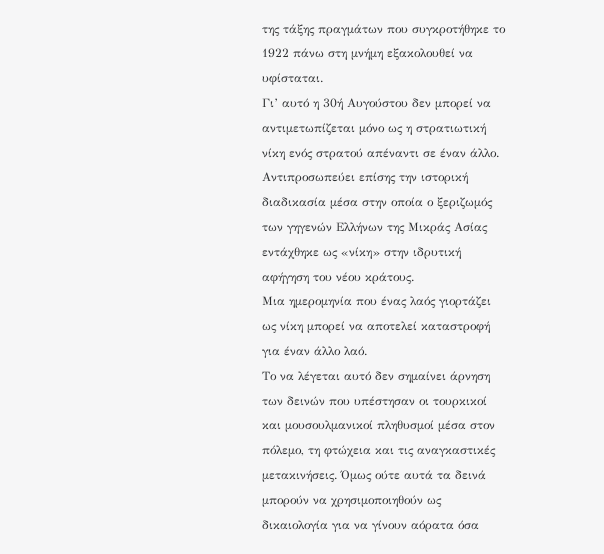της τάξης πραγμάτων που συγκροτήθηκε το 1922 πάνω στη μνήμη εξακολουθεί να υφίσταται.
Γι’ αυτό η 30ή Αυγούστου δεν μπορεί να αντιμετωπίζεται μόνο ως η στρατιωτική νίκη ενός στρατού απέναντι σε έναν άλλο. Αντιπροσωπεύει επίσης την ιστορική διαδικασία μέσα στην οποία ο ξεριζωμός των γηγενών Ελλήνων της Μικράς Ασίας εντάχθηκε ως «νίκη» στην ιδρυτική αφήγηση του νέου κράτους.
Μια ημερομηνία που ένας λαός γιορτάζει ως νίκη μπορεί να αποτελεί καταστροφή για έναν άλλο λαό.
Το να λέγεται αυτό δεν σημαίνει άρνηση των δεινών που υπέστησαν οι τουρκικοί και μουσουλμανικοί πληθυσμοί μέσα στον πόλεμο, τη φτώχεια και τις αναγκαστικές μετακινήσεις. Όμως ούτε αυτά τα δεινά μπορούν να χρησιμοποιηθούν ως δικαιολογία για να γίνουν αόρατα όσα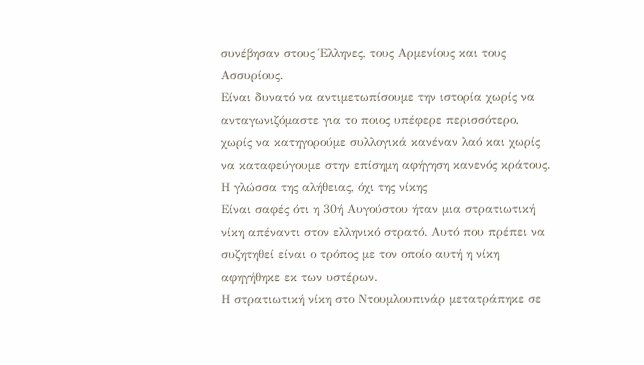συνέβησαν στους Έλληνες, τους Αρμενίους και τους Ασσυρίους.
Είναι δυνατό να αντιμετωπίσουμε την ιστορία χωρίς να ανταγωνιζόμαστε για το ποιος υπέφερε περισσότερο, χωρίς να κατηγορούμε συλλογικά κανέναν λαό και χωρίς να καταφεύγουμε στην επίσημη αφήγηση κανενός κράτους.
Η γλώσσα της αλήθειας, όχι της νίκης
Είναι σαφές ότι η 30ή Αυγούστου ήταν μια στρατιωτική νίκη απέναντι στον ελληνικό στρατό. Αυτό που πρέπει να συζητηθεί είναι ο τρόπος με τον οποίο αυτή η νίκη αφηγήθηκε εκ των υστέρων.
Η στρατιωτική νίκη στο Ντουμλουπινάρ μετατράπηκε σε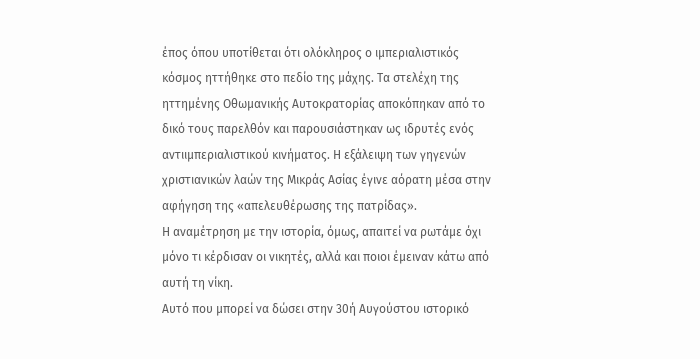έπος όπου υποτίθεται ότι ολόκληρος ο ιμπεριαλιστικός κόσμος ηττήθηκε στο πεδίο της μάχης. Τα στελέχη της ηττημένης Οθωμανικής Αυτοκρατορίας αποκόπηκαν από το δικό τους παρελθόν και παρουσιάστηκαν ως ιδρυτές ενός αντιιμπεριαλιστικού κινήματος. Η εξάλειψη των γηγενών χριστιανικών λαών της Μικράς Ασίας έγινε αόρατη μέσα στην αφήγηση της «απελευθέρωσης της πατρίδας».
Η αναμέτρηση με την ιστορία, όμως, απαιτεί να ρωτάμε όχι μόνο τι κέρδισαν οι νικητές, αλλά και ποιοι έμειναν κάτω από αυτή τη νίκη.
Αυτό που μπορεί να δώσει στην 30ή Αυγούστου ιστορικό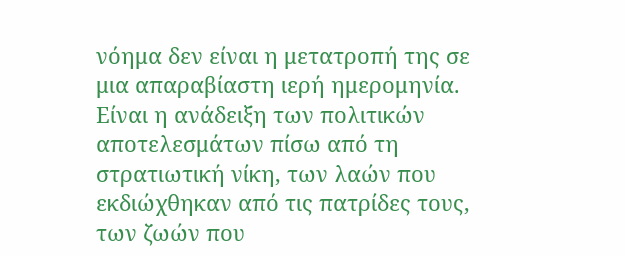νόημα δεν είναι η μετατροπή της σε μια απαραβίαστη ιερή ημερομηνία. Είναι η ανάδειξη των πολιτικών αποτελεσμάτων πίσω από τη στρατιωτική νίκη, των λαών που εκδιώχθηκαν από τις πατρίδες τους, των ζωών που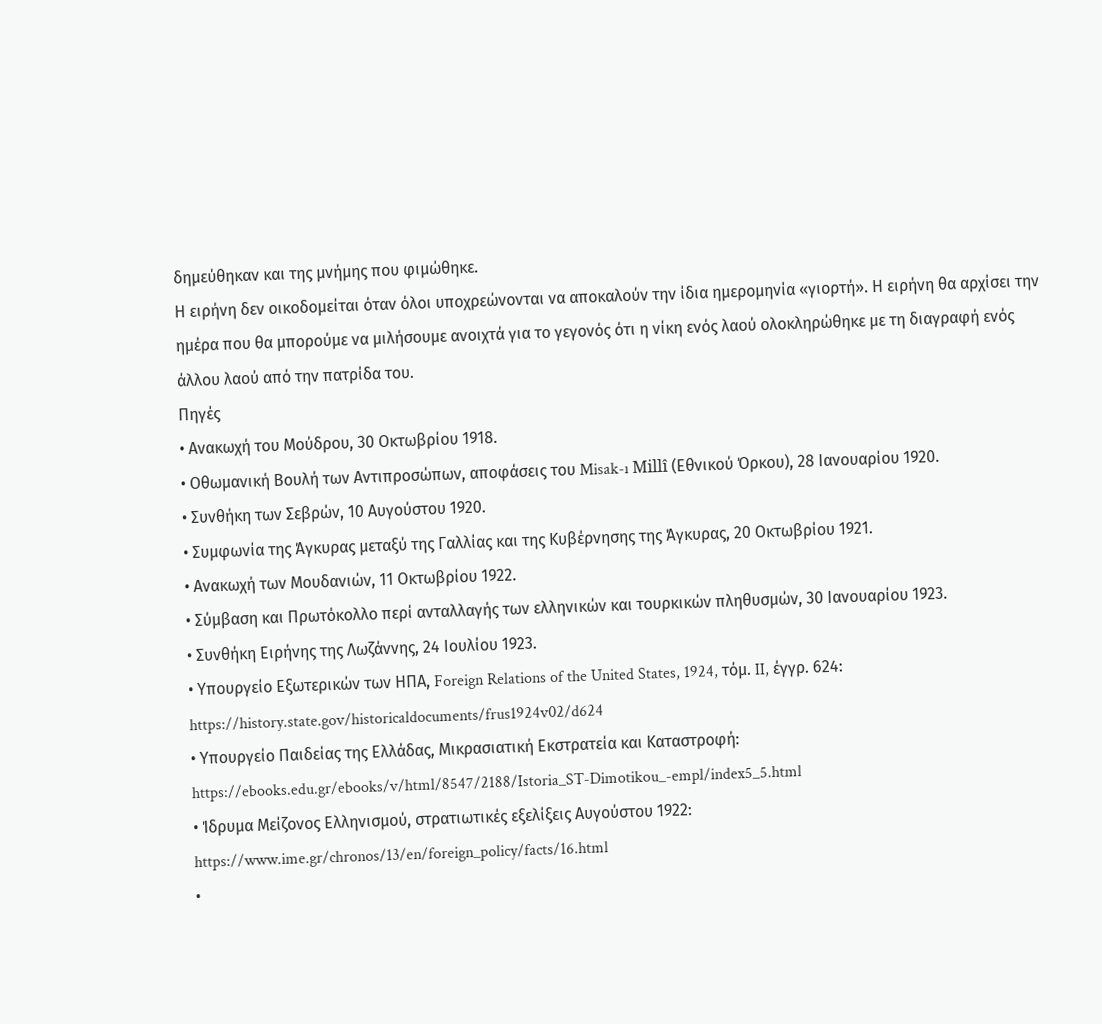δημεύθηκαν και της μνήμης που φιμώθηκε.
Η ειρήνη δεν οικοδομείται όταν όλοι υποχρεώνονται να αποκαλούν την ίδια ημερομηνία «γιορτή». Η ειρήνη θα αρχίσει την ημέρα που θα μπορούμε να μιλήσουμε ανοιχτά για το γεγονός ότι η νίκη ενός λαού ολοκληρώθηκε με τη διαγραφή ενός άλλου λαού από την πατρίδα του.
Πηγές
• Ανακωχή του Μούδρου, 30 Οκτωβρίου 1918.
• Οθωμανική Βουλή των Αντιπροσώπων, αποφάσεις του Misak-ı Millî (Εθνικού Όρκου), 28 Ιανουαρίου 1920.
• Συνθήκη των Σεβρών, 10 Αυγούστου 1920.
• Συμφωνία της Άγκυρας μεταξύ της Γαλλίας και της Κυβέρνησης της Άγκυρας, 20 Οκτωβρίου 1921.
• Ανακωχή των Μουδανιών, 11 Οκτωβρίου 1922.
• Σύμβαση και Πρωτόκολλο περί ανταλλαγής των ελληνικών και τουρκικών πληθυσμών, 30 Ιανουαρίου 1923.
• Συνθήκη Ειρήνης της Λωζάννης, 24 Ιουλίου 1923.
• Υπουργείο Εξωτερικών των ΗΠΑ, Foreign Relations of the United States, 1924, τόμ. II, έγγρ. 624: https://history.state.gov/historicaldocuments/frus1924v02/d624
• Υπουργείο Παιδείας της Ελλάδας, Μικρασιατική Εκστρατεία και Καταστροφή: https://ebooks.edu.gr/ebooks/v/html/8547/2188/Istoria_ST-Dimotikou_-empl/index5_5.html
• Ίδρυμα Μείζονος Ελληνισμού, στρατιωτικές εξελίξεις Αυγούστου 1922: https://www.ime.gr/chronos/13/en/foreign_policy/facts/16.html
•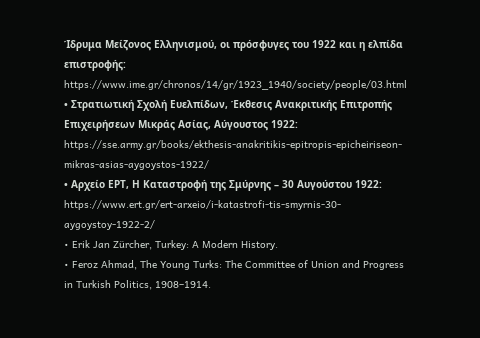Ίδρυμα Μείζονος Ελληνισμού, οι πρόσφυγες του 1922 και η ελπίδα επιστροφής: https://www.ime.gr/chronos/14/gr/1923_1940/society/people/03.html
• Στρατιωτική Σχολή Ευελπίδων, Έκθεσις Ανακριτικής Επιτροπής Επιχειρήσεων Μικράς Ασίας, Αύγουστος 1922: https://sse.army.gr/books/ekthesis-anakritikis-epitropis-epicheiriseon-mikras-asias-aygoystos-1922/
• Αρχείο ΕΡΤ, Η Καταστροφή της Σμύρνης – 30 Αυγούστου 1922: https://www.ert.gr/ert-arxeio/i-katastrofi-tis-smyrnis-30-aygoystoy-1922-2/
• Erik Jan Zürcher, Turkey: A Modern History.
• Feroz Ahmad, The Young Turks: The Committee of Union and Progress in Turkish Politics, 1908–1914.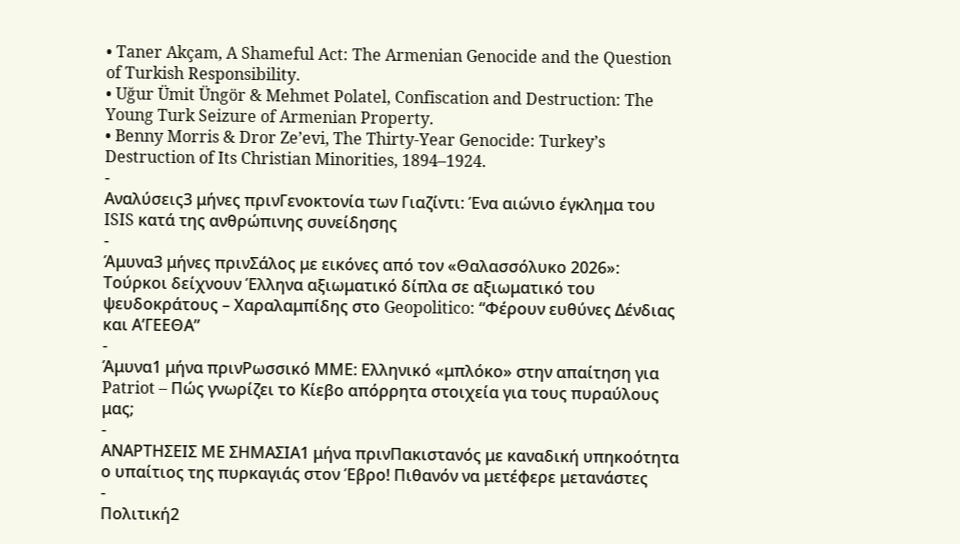• Taner Akçam, A Shameful Act: The Armenian Genocide and the Question of Turkish Responsibility.
• Uğur Ümit Üngör & Mehmet Polatel, Confiscation and Destruction: The Young Turk Seizure of Armenian Property.
• Benny Morris & Dror Ze’evi, The Thirty-Year Genocide: Turkey’s Destruction of Its Christian Minorities, 1894–1924.
-
Αναλύσεις3 μήνες πρινΓενοκτονία των Γιαζίντι: Ένα αιώνιο έγκλημα του ISIS κατά της ανθρώπινης συνείδησης
-
Άμυνα3 μήνες πρινΣάλος με εικόνες από τον «Θαλασσόλυκο 2026»: Τούρκοι δείχνουν Έλληνα αξιωματικό δίπλα σε αξιωματικό του ψευδοκράτους – Χαραλαμπίδης στο Geopolitico: “Φέρουν ευθύνες Δένδιας και Α’ΓΕΕΘΑ”
-
Άμυνα1 μήνα πρινΡωσσικό ΜΜΕ: Ελληνικό «μπλόκο» στην απαίτηση για Patriot – Πώς γνωρίζει το Κίεβο απόρρητα στοιχεία για τους πυραύλους μας;
-
ΑΝΑΡΤΗΣΕΙΣ ΜΕ ΣΗΜΑΣΙΑ1 μήνα πρινΠακιστανός με καναδική υπηκοότητα ο υπαίτιος της πυρκαγιάς στον Έβρο! Πιθανόν να μετέφερε μετανάστες
-
Πολιτική2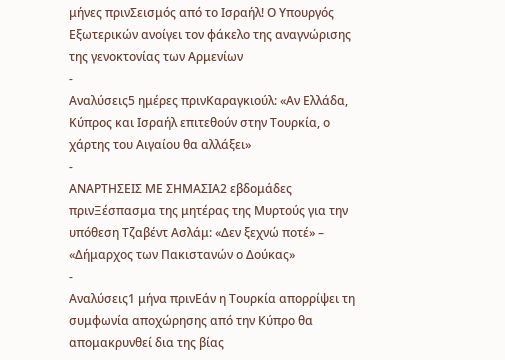μήνες πρινΣεισμός από το Ισραήλ! Ο Υπουργός Εξωτερικών ανοίγει τον φάκελο της αναγνώρισης της γενοκτονίας των Αρμενίων
-
Αναλύσεις5 ημέρες πρινΚαραγκιούλ: «Αν Ελλάδα, Κύπρος και Ισραήλ επιτεθούν στην Τουρκία, ο χάρτης του Αιγαίου θα αλλάξει»
-
ΑΝΑΡΤΗΣΕΙΣ ΜΕ ΣΗΜΑΣΙΑ2 εβδομάδες πρινΞέσπασμα της μητέρας της Μυρτούς για την υπόθεση Τζαβέντ Ασλάμ: «Δεν ξεχνώ ποτέ» – «Δήμαρχος των Πακιστανών ο Δούκας»
-
Αναλύσεις1 μήνα πρινΕάν η Τουρκία απορρίψει τη συμφωνία αποχώρησης από την Κύπρο θα απομακρυνθεί δια της βίας